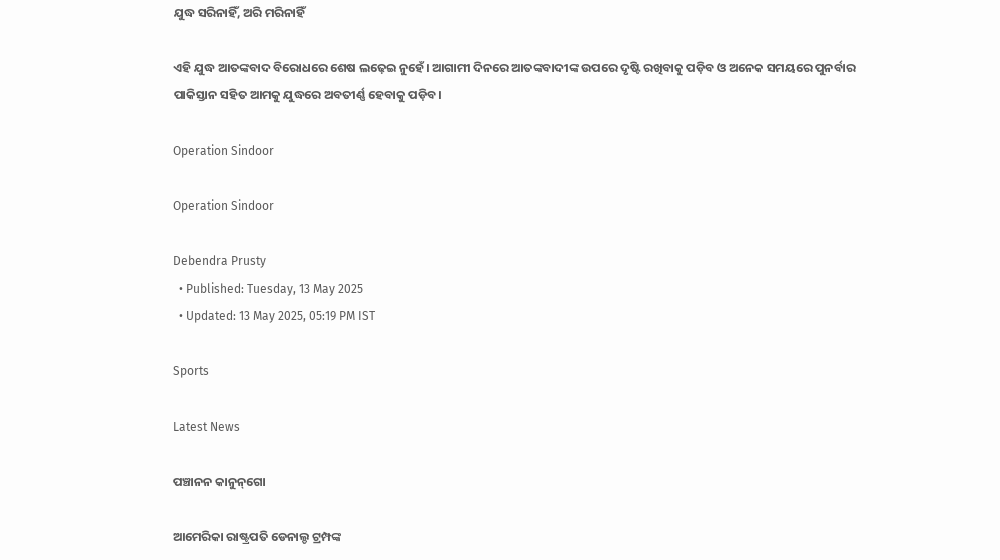ଯୁଦ୍ଧ ସରିନାହିଁ, ଅରି ମରିନାହିଁ

ଏହି ଯୁଦ୍ଧ ଆତଙ୍କବାଦ ବିରୋଧରେ ଶେଷ ଲଢ଼େଇ ନୁହେଁ। ଆଗାମୀ ଦିନରେ ଆତଙ୍କବାଦୀଙ୍କ ଉପରେ ଦୃଷ୍ଟି ରଖିବାକୁ ପଡ଼ିବ ଓ ଅନେକ ସମୟରେ ପୁନର୍ବାର ପାକିସ୍ତାନ ସହିତ ଆମକୁ ଯୁଦ୍ଧରେ ଅବତୀର୍ଣ୍ଣ ହେବାକୁ ପଡ଼ିବ।

Operation Sindoor

Operation Sindoor

Debendra Prusty
  • Published: Tuesday, 13 May 2025
  • Updated: 13 May 2025, 05:19 PM IST

Sports

Latest News

ପଞ୍ଚାନନ କାନୁନ୍‌ଗୋ

ଆମେରିକା ରାଷ୍ଟ୍ରପତି ଡେନାଲ୍ଡ ଟ୍ରମ୍ପଙ୍କ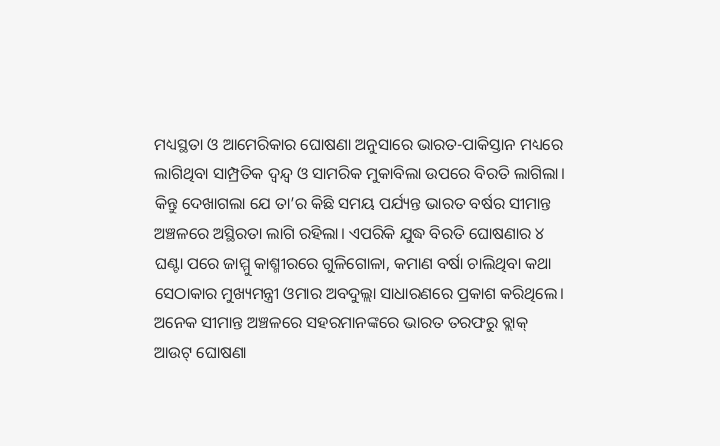ମଧ୍ୟସ୍ଥତା ଓ ଆମେରିକାର ଘୋଷଣା ଅନୁସାରେ ଭାରତ-ପାକିସ୍ତାନ ମଧ୍ୟରେ ଲାଗିଥିବା ସାମ୍ପ୍ରତିକ ଦ୍ୱନ୍ଦ୍ୱ ଓ ସାମରିକ ମୁକାବିଲା ଉପରେ ବିରତି ଲାଗିଲା। କିନ୍ତୁ ଦେଖାଗଲା ଯେ ତା’ର କିଛି ସମୟ ପର୍ଯ୍ୟନ୍ତ ଭାରତ ବର୍ଷର ସୀମାନ୍ତ ଅଞ୍ଚଳରେ ଅସ୍ଥିରତା ଲାଗି ରହିଲା। ଏପରିକି ଯୁଦ୍ଧ ବିରତି ଘୋଷଣାର ୪ ଘଣ୍ଟା ପରେ ଜାମ୍ମୁ କାଶ୍ମୀରରେ ଗୁଳିଗୋଳା, କମାଣ ବର୍ଷା ଚାଲିଥିବା କଥା ସେଠାକାର ମୁଖ୍ୟମନ୍ତ୍ରୀ ଓମାର ଅବଦୁଲ୍ଲା ସାଧାରଣରେ ପ୍ରକାଶ କରିଥିଲେ। ଅନେକ ସୀମାନ୍ତ ଅଞ୍ଚଳରେ ସହରମାନଙ୍କରେ ଭାରତ ତରଫରୁ ବ୍ଲାକ୍‍ ଆଉଟ୍‍ ଘୋଷଣା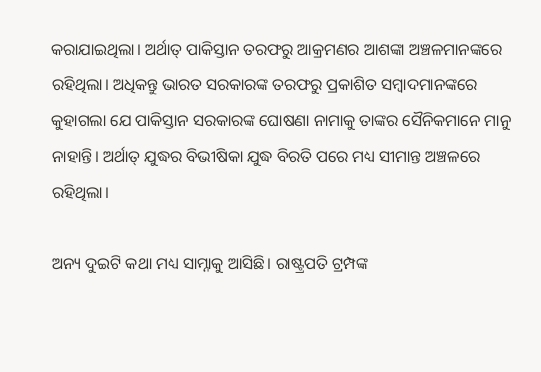କରାଯାଇଥିଲା। ଅର୍ଥାତ୍‍ ପାକିସ୍ତାନ ତରଫରୁ ଆକ୍ରମଣର ଆଶଙ୍କା ଅଞ୍ଚଳମାନଙ୍କରେ ରହିଥିଲା। ଅଧିକନ୍ତୁ ଭାରତ ସରକାରଙ୍କ ତରଫରୁ ପ୍ରକାଶିତ ସମ୍ବାଦମାନଙ୍କରେ କୁହାଗଲା ଯେ ପାକିସ୍ତାନ ସରକାରଙ୍କ ଘୋଷଣା ନାମାକୁ ତାଙ୍କର ସୈନିକମାନେ ମାନୁ ନାହାନ୍ତି। ଅର୍ଥାତ୍‍ ଯୁଦ୍ଧର ବିଭୀଷିକା ଯୁଦ୍ଧ ବିରତି ପରେ ମଧ୍ୟ ସୀମାନ୍ତ ଅଞ୍ଚଳରେ ରହିଥିଲା।

ଅନ୍ୟ ଦୁଇଟି କଥା ମଧ୍ୟ ସାମ୍ନାକୁ ଆସିଛି। ରାଷ୍ଟ୍ରପତି ଟ୍ରମ୍ପଙ୍କ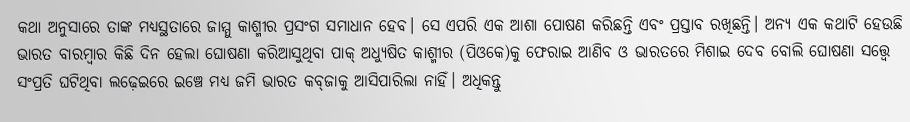କଥା ଅନୁସାରେ ତାଙ୍କ ମଧ୍ୟସ୍ଥତାରେ ଜାମ୍ମୁ କାଶ୍ମୀର ପ୍ରସଂଗ ସମାଧାନ ହେବ। ସେ ଏପରି ଏକ ଆଶା ପୋଷଣ କରିଛନ୍ତି ଏବଂ ପ୍ରସ୍ତାବ ରଖିଛନ୍ତି। ଅନ୍ୟ ଏକ କଥାଟି ହେଉଛି ଭାରତ ବାରମ୍ବାର କିଛି ଦିନ ହେଲା ଘୋଷଣା କରିଆସୁଥିବା ପାକ୍‍ ଅଧ୍ୟୁଷିତ କାଶ୍ମୀର (ପିଓକେ)କୁ ଫେରାଇ ଆଣିବ ଓ ଭାରତରେ ମିଶାଇ ଦେବ ବୋଲି ଘୋଷଣା ସତ୍ତ୍ୱେ ସଂପ୍ରତି ଘଟିଥିବା ଲଢ଼େଇରେ ଇଞ୍ଚେ ମଧ୍ୟ ଜମି ଭାରତ କବ୍‍ଜାକୁ ଆସିପାରିଲା ନାହିଁ। ଅଧିକନ୍ତୁ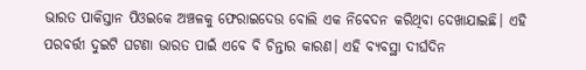ଭାରତ ପାକିସ୍ତାନ ପିଓଇକେ ଅଞ୍ଚଳକୁ ଫେରାଇଦେଉ ବୋଲି ଏକ ନିବେଦନ କରିଥିବା ଦେଖାଯାଇଛି। ଏହି ପରବର୍ତ୍ତୀ ଦୁଇଟି ଘଟଣା ଭାରତ ପାଇଁ ଏବେ ବି ଚିନ୍ତାର କାରଣ। ଏହି ବ୍ୟବସ୍ଥା ଦୀର୍ଘଦିନ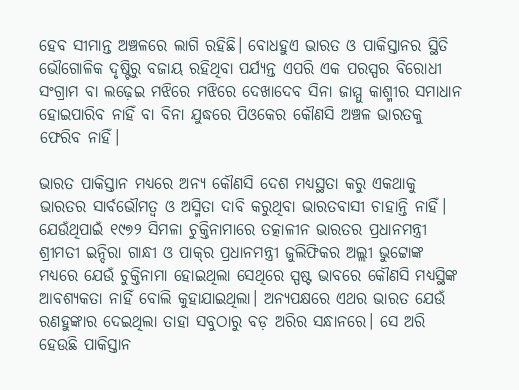ହେବ ସୀମାନ୍ତ ଅଞ୍ଚଳରେ ଲାଗି ରହିଛି। ବୋଧହୁଏ ଭାରତ ଓ ପାକିସ୍ତାନର ସ୍ଥିତି ଭୌଗୋଳିକ ଦୃଷ୍ଟିରୁ ବଜାୟ ରହିଥିବା ପର୍ଯ୍ୟନ୍ତ ଏପରି ଏକ ପରସ୍ପର ବିରୋଧୀ ସଂଗ୍ରାମ ବା ଲଢ଼େଇ ମଝିରେ ମଝିରେ ଦେଖାଦେବ ସିନା ଜାମ୍ମୁ କାଶ୍ମୀର ସମାଧାନ ହୋଇପାରିବ ନାହିଁ ବା ବିନା ଯୁଦ୍ଧରେ ପିଓକେର କୌଣସି ଅଞ୍ଚଳ ଭାରତକୁ ଫେରିବ ନାହିଁ।

ଭାରତ ପାକିସ୍ତାନ ମଧ୍ୟରେ ଅନ୍ୟ କୌଣସି ଦେଶ ମଧ୍ୟସ୍ଥତା କରୁ ଏକଥାକୁ ଭାରତର ସାର୍ବଭୌମତ୍ୱ ଓ ଅସ୍ମିତା ଦାବି କରୁଥିବା ଭାରତବାସୀ ଚାହାନ୍ତି ନାହିଁ। ଯେଉଁଥିପାଇଁ ୧୯୭୨ ସିମଳା ଚୁକ୍ତିନାମାରେ ତତ୍କାଳୀନ ଭାରତର ପ୍ରଧାନମନ୍ତ୍ରୀ ଶ୍ରୀମତୀ ଇନ୍ଦିରା ଗାନ୍ଧୀ ଓ ପାକ୍‍ର ପ୍ରଧାନମନ୍ତ୍ରୀ ଜୁଲିଫିକର ଅଲ୍ଲୀ ଭୁଟ୍ଟୋଙ୍କ ମଧ୍ୟରେ ଯେଉଁ ଚୁକ୍ତିନାମା ହୋଇଥିଲା ସେଥିରେ ସ୍ପଷ୍ଟ ଭାବରେ କୌଣସି ମଧ୍ୟସ୍ଥିଙ୍କ ଆବଶ୍ୟକତା ନାହିଁ ବୋଲି କୁହାଯାଇଥିଲା। ଅନ୍ୟପକ୍ଷରେ ଏଥର ଭାରତ ଯେଉଁ ରଣହୁଙ୍କାର ଦେଇଥିଲା ତାହା ସବୁଠାରୁ ବଡ଼ ଅରିର ସନ୍ଧାନରେ। ସେ ଅରି ହେଉଛି ପାକିସ୍ତାନ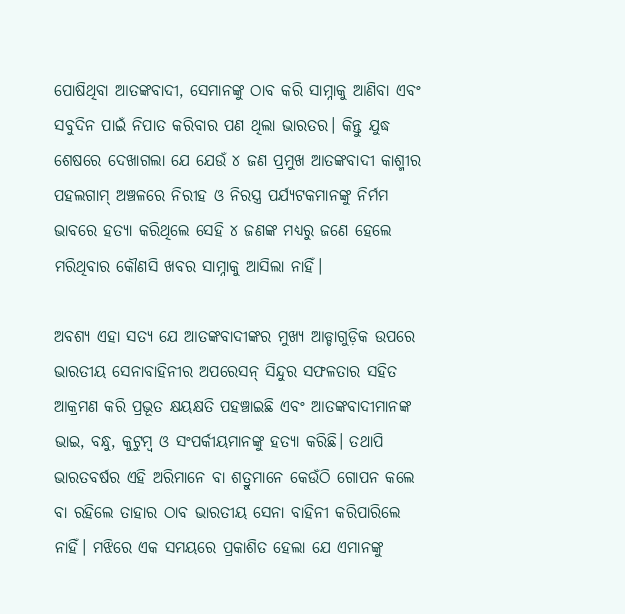ପୋଷିଥିବା ଆତଙ୍କବାଦୀ, ସେମାନଙ୍କୁ ଠାବ କରି ସାମ୍ନାକୁ ଆଣିବା ଏବଂ ସବୁଦିନ ପାଇଁ ନିପାତ କରିବାର ପଣ ଥିଲା ଭାରତର। କିନ୍ତୁ ଯୁଦ୍ଧ ଶେଷରେ ଦେଖାଗଲା ଯେ ଯେଉଁ ୪ ଜଣ ପ୍ରମୁଖ ଆତଙ୍କବାଦୀ କାଶ୍ମୀର ପହଲଗାମ୍‍ ଅଞ୍ଚଳରେ ନିରୀହ ଓ ନିରସ୍ତ୍ର ପର୍ଯ୍ୟଟକମାନଙ୍କୁ ନିର୍ମମ ଭାବରେ ହତ୍ୟା କରିଥିଲେ ସେହି ୪ ଜଣଙ୍କ ମଧ୍ୟରୁ ଜଣେ ହେଲେ ମରିଥିବାର କୌଣସି ଖବର ସାମ୍ନାକୁ ଆସିଲା ନାହିଁ।

ଅବଶ୍ୟ ଏହା ସତ୍ୟ ଯେ ଆତଙ୍କବାଦୀଙ୍କର ମୁଖ୍ୟ ଆଡ୍ଡାଗୁଡ଼ିକ ଉପରେ ଭାରତୀୟ ସେନାବାହିନୀର ଅପରେସନ୍‍ ସିନ୍ଦୁର ସଫଳତାର ସହିତ ଆକ୍ରମଣ କରି ପ୍ରଭୂତ କ୍ଷୟକ୍ଷତି ପହଞ୍ଚାଇଛି ଏବଂ ଆତଙ୍କବାଦୀମାନଙ୍କ ଭାଇ, ବନ୍ଧୁ, କୁଟୁମ୍ବ ଓ ସଂପର୍କୀୟମାନଙ୍କୁ ହତ୍ୟା କରିଛି। ତଥାପି ଭାରତବର୍ଷର ଏହି ଅରିମାନେ ବା ଶତ୍ରୁମାନେ କେଉଁଠି ଗୋପନ କଲେ ବା ରହିଲେ ତାହାର ଠାବ ଭାରତୀୟ ସେନା ବାହିନୀ କରିପାରିଲେ ନାହିଁ। ମଝିରେ ଏକ ସମୟରେ ପ୍ରକାଶିତ ହେଲା ଯେ ଏମାନଙ୍କୁ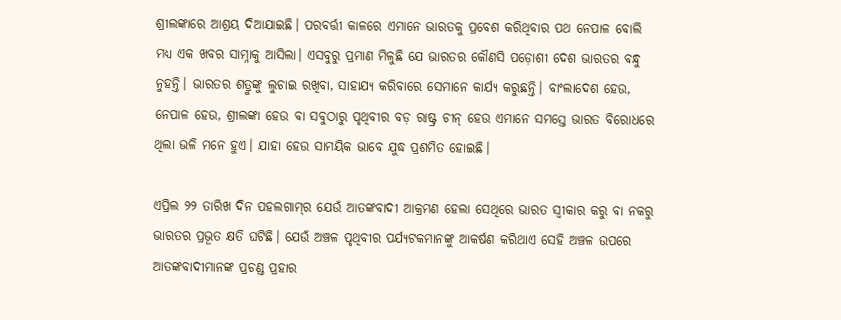ଶ୍ରୀଲଙ୍କାରେ ଆଶ୍ରୟ ଦିଆଯାଇଛି। ପରବର୍ତ୍ତୀ କାଳରେ ଏମାନେ ଭାରତକୁ ପ୍ରବେଶ କରିଥିବାର ପଥ ନେପାଳ ବୋଲି ମଧ୍ୟ ଏକ ଖବର ସାମ୍ନାକୁ ଆସିଲା। ଏସବୁରୁ ପ୍ରମାଣ ମିଳୁଛି ଯେ ଭାରତର କୌଣସି ପଡ଼ୋଶୀ ଦେଶ ଭାରତର ବନ୍ଧୁ ନୁହନ୍ତି। ଭାରତର ଶତ୍ରୁଙ୍କୁ ଲୁଚାଇ ରଖିବା, ସାହାଯ୍ୟ କରିବାରେ ସେମାନେ କାର୍ଯ୍ୟ କରୁଛନ୍ତି। ବାଂଲାଦେଶ ହେଉ, ନେପାଳ ହେଉ, ଶ୍ରୀଲଙ୍କା ହେଉ ବା ସବୁଠାରୁ ପୃଥିବୀର ବଡ଼ ରାଷ୍ଟ୍ର ଚୀନ୍‍ ହେଉ ଏମାନେ ସମସ୍ତେ ଭାରତ ବିରୋଧରେ ଥିଲା ଭଳି ମନେ ହୁଏ। ଯାହା ହେଉ ସାମୟିକ ଭାବେ ଯୁଦ୍ଧ ପ୍ରଶମିତ ହୋଇଛି।

ଏପ୍ରିଲ ୨୨ ତାରିଖ ଦିନ ପହଲଗାମ୍‍ର ଯେଉଁ ଆତଙ୍କବାଦୀ ଆକ୍ରମଣ ହେଲା ସେଥିରେ ଭାରତ ସ୍ୱୀକାର କରୁ ବା ନକରୁ ଭାରତର ପ୍ରଭୂତ କ୍ଷତି ଘଟିଛି। ଯେଉଁ ଅଞ୍ଚଳ ପୃଥିବୀର ପର୍ଯ୍ୟଟକମାନଙ୍କୁ ଆକର୍ଷଣ କରିଥାଏ ସେହି ଅଞ୍ଚଳ ଉପରେ ଆତଙ୍କବାଦୀମାନଙ୍କ ପ୍ରଚଣ୍ଡ ପ୍ରହାର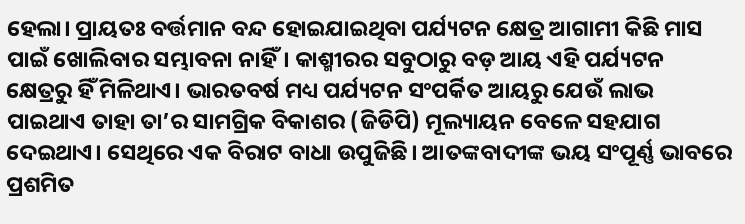ହେଲା। ପ୍ରାୟତଃ ବର୍ତ୍ତମାନ ବନ୍ଦ ହୋଇଯାଇଥିବା ପର୍ଯ୍ୟଟନ କ୍ଷେତ୍ର ଆଗାମୀ କିଛି ମାସ ପାଇଁ ଖୋଲିବାର ସମ୍ଭାବନା ନାହିଁ। କାଶ୍ମୀରର ସବୁଠାରୁ ବଡ଼ ଆୟ ଏହି ପର୍ଯ୍ୟଟନ କ୍ଷେତ୍ରରୁ ହିଁ ମିଳିଥାଏ। ଭାରତବର୍ଷ ମଧ୍ୟ ପର୍ଯ୍ୟଟନ ସଂପର୍କିତ ଆୟରୁ ଯେଉଁ ଲାଭ ପାଇଥାଏ ତାହା ତା’ର ସାମଗ୍ରିକ ବିକାଶର (ଜିଡିପି) ମୂଲ୍ୟାୟନ ବେଳେ ସହଯାଗ ଦେଇଥାଏ। ସେଥିରେ ଏକ ବିରାଟ ବାଧା ଉପୁଜିଛି। ଆତଙ୍କବାଦୀଙ୍କ ଭୟ ସଂପୂର୍ଣ୍ଣ ଭାବରେ ପ୍ରଶମିତ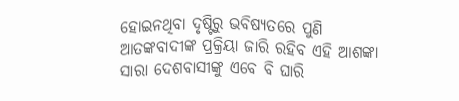ହୋଇନଥିବା ଦୃଷ୍ଟିରୁ ଭବିଷ୍ୟତରେ ପୁଣି ଆତଙ୍କବାଦୀଙ୍କ ପ୍ରକ୍ରିୟା ଜାରି ରହିବ ଏହି ଆଶଙ୍କା ସାରା ଦେଶବାସୀଙ୍କୁ ଏବେ ବି ଘାରି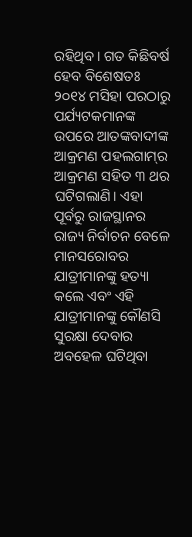ରହିଥିବ। ଗତ କିଛିବର୍ଷ ହେବ ବିଶେଷତଃ ୨୦୧୪ ମସିହା ପରଠାରୁ ପର୍ଯ୍ୟଟକମାନଙ୍କ ଉପରେ ଆତଙ୍କବାଦୀଙ୍କ ଆକ୍ରମଣ ପହଲଗାମ୍‍ର ଆକ୍ରମଣ ସହିତ ୩ ଥର ଘଟିଗଲାଣି। ଏହା ପୂର୍ବରୁ ରାଜସ୍ଥାନର ରାଜ୍ୟ ନିର୍ବାଚନ ବେଳେ ମାନସରୋବର ଯାତ୍ରୀମାନଙ୍କୁ ହତ୍ୟା କଲେ ଏବଂ ଏହି ଯାତ୍ରୀମାନଙ୍କୁ କୌଣସି ସୁରକ୍ଷା ଦେବାର ଅବହେଳ ଘଟିଥିବା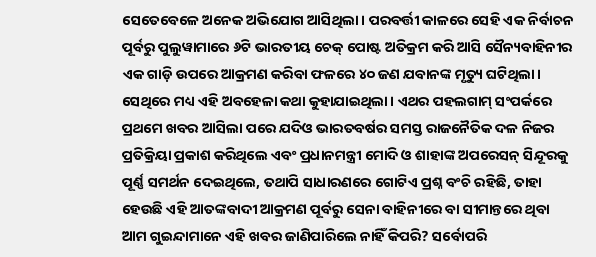ସେତେବେଳେ ଅନେକ ଅଭିଯୋଗ ଆସିଥିଲା। ପରବର୍ତ୍ତୀ କାଳରେ ସେହି ଏକ ନିର୍ବାଚନ ପୂର୍ବରୁ ପୁଲୁୱାମାରେ ୬ଟି ଭାରତୀୟ ଚେକ୍‌ ପୋଷ୍ଟ ଅତିକ୍ରମ କରି ଆସି ସୈନ୍ୟବାହିନୀର ଏକ ଗାଡ଼ି ଉପରେ ଆକ୍ରମଣ କରିବା ଫଳରେ ୪୦ ଜଣ ଯବାନଙ୍କ ମୃତ୍ୟୁ ଘଟିଥିଲା। ସେଥିରେ ମଧ୍ୟ ଏହି ଅବହେଳା କଥା କୁହାଯାଇଥିଲା। ଏଥର ପହଲଗାମ୍‍ ସଂପର୍କରେ ପ୍ରଥମେ ଖବର ଆସିଲା ପରେ ଯଦିଓ ଭାରତବର୍ଷର ସମସ୍ତ ରାଜନୈତିକ ଦଳ ନିଜର ପ୍ରତିକ୍ରିୟା ପ୍ରକାଶ କରିଥିଲେ ଏବଂ ପ୍ରଧାନମନ୍ତ୍ରୀ ମୋଦି ଓ ଶାହାଙ୍କ ଅପରେସନ୍‍ ସିନ୍ଦୂରକୁ ପୂର୍ଣ୍ଣ ସମର୍ଥନ ଦେଇଥିଲେ, ତଥାପି ସାଧାରଣରେ ଗୋଟିଏ ପ୍ରଶ୍ନ ବଂଚି ରହିଛି, ତାହା ହେଉଛି ଏହି ଆତଙ୍କବାଦୀ ଆକ୍ରମଣ ପୂର୍ବରୁ ସେନା ବାହିନୀରେ ବା ସୀମାନ୍ତରେ ଥିବା ଆମ ଗୁଇନ୍ଦାମାନେ ଏହି ଖବର ଜାଣିପାରିଲେ ନାହିଁ କିପରି? ସର୍ବୋପରି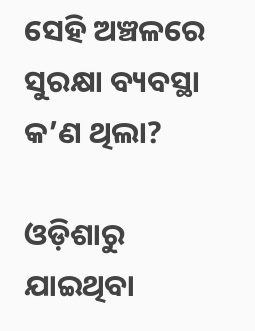ସେହି ଅଞ୍ଚଳରେ ସୁରକ୍ଷା ବ୍ୟବସ୍ଥା କ’ଣ ଥିଲା?

ଓଡ଼ିଶାରୁ ଯାଇଥିବା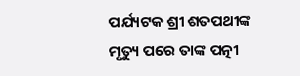ପର୍ଯ୍ୟଟକ ଶ୍ରୀ ଶତପଥୀଙ୍କ ମୃତ୍ୟୁ ପରେ ତାଙ୍କ ପତ୍ନୀ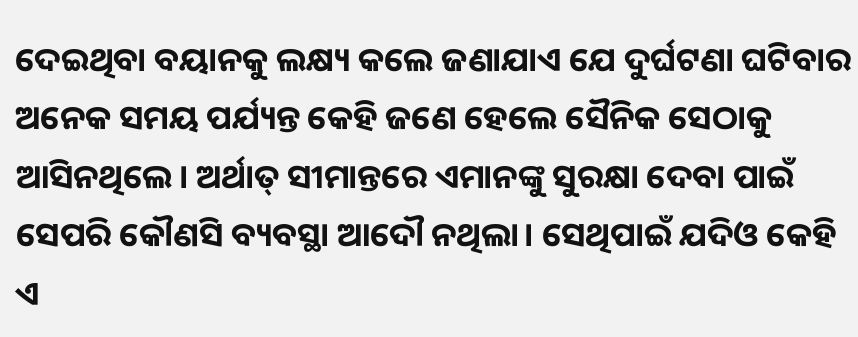ଦେଇଥିବା ବୟାନକୁ ଲକ୍ଷ୍ୟ କଲେ ଜଣାଯାଏ ଯେ ଦୁର୍ଘଟଣା ଘଟିବାର ଅନେକ ସମୟ ପର୍ଯ୍ୟନ୍ତ କେହି ଜଣେ ହେଲେ ସୈନିକ ସେଠାକୁ ଆସିନଥିଲେ। ଅର୍ଥାତ୍‍ ସୀମାନ୍ତରେ ଏମାନଙ୍କୁ ସୁରକ୍ଷା ଦେବା ପାଇଁ ସେପରି କୌଣସି ବ୍ୟବସ୍ଥା ଆଦୌ ନଥିଲା। ସେଥିପାଇଁ ଯଦିଓ କେହି ଏ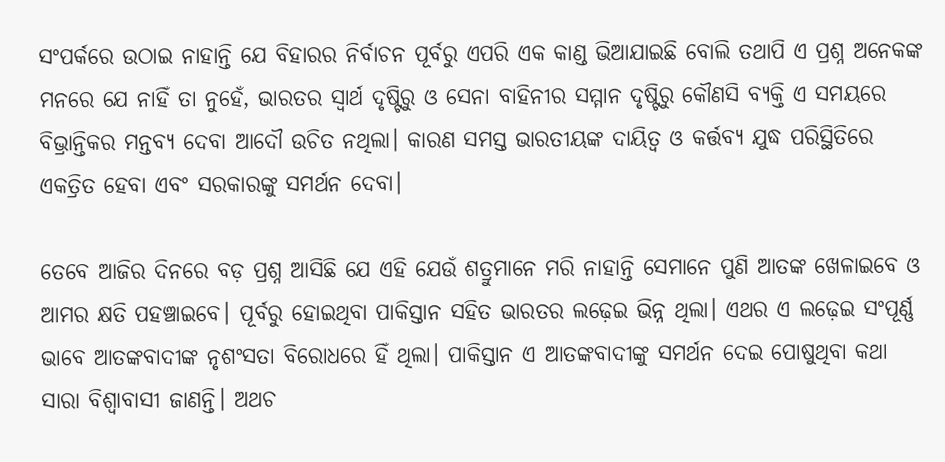ସଂପର୍କରେ ଉଠାଇ ନାହାନ୍ତି ଯେ ବିହାରର ନିର୍ବାଚନ ପୂର୍ବରୁ ଏପରି ଏକ କାଣ୍ଡ ଭିଆଯାଇଛି ବୋଲି ତଥାପି ଏ ପ୍ରଶ୍ନ ଅନେକଙ୍କ ମନରେ ଯେ ନାହିଁ ତା ନୁହେଁ, ଭାରତର ସ୍ୱାର୍ଥ ଦୃଷ୍ଟିରୁ ଓ ସେନା ବାହିନୀର ସମ୍ମାନ ଦୃଷ୍ଟିରୁ କୌଣସି ବ୍ୟକ୍ତି ଏ ସମୟରେ ବିଭ୍ରାନ୍ତିକର ମନ୍ତବ୍ୟ ଦେବା ଆଦୌ ଉଚିତ ନଥିଲା। କାରଣ ସମସ୍ତ ଭାରତୀୟଙ୍କ ଦାୟିତ୍ୱ ଓ କର୍ତ୍ତବ୍ୟ ଯୁଦ୍ଧ ପରିସ୍ଥିତିରେ ଏକତ୍ରିତ ହେବା ଏବଂ ସରକାରଙ୍କୁ ସମର୍ଥନ ଦେବା।

ତେବେ ଆଜିର ଦିନରେ ବଡ଼ ପ୍ରଶ୍ନ ଆସିଛି ଯେ ଏହି ଯେଉଁ ଶତ୍ରୁମାନେ ମରି ନାହାନ୍ତି ସେମାନେ ପୁଣି ଆତଙ୍କ ଖେଳାଇବେ ଓ ଆମର କ୍ଷତି ପହଞ୍ଚାଇବେ। ପୂର୍ବରୁ ହୋଇଥିବା ପାକିସ୍ତାନ ସହିତ ଭାରତର ଲଢ଼େଇ ଭିନ୍ନ ଥିଲା। ଏଥର ଏ ଲଢ଼େଇ ସଂପୂର୍ଣ୍ଣ ଭାବେ ଆତଙ୍କବାଦୀଙ୍କ ନୃଶଂସତା ବିରୋଧରେ ହିଁ ଥିଲା। ପାକିସ୍ତାନ ଏ ଆତଙ୍କବାଦୀଙ୍କୁ ସମର୍ଥନ ଦେଇ ପୋଷୁଥିବା କଥା ସାରା ବିଶ୍ୱାବାସୀ ଜାଣନ୍ତି। ଅଥଚ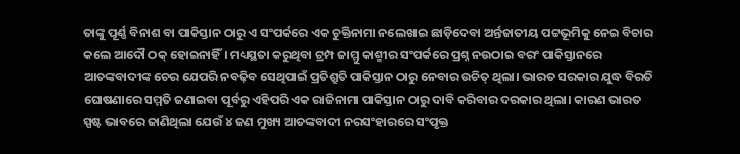ତାଙ୍କୁ ପୂର୍ଣ୍ଣ ବିନାଶ ବା ପାକିସ୍ତାନ ଠାରୁ ଏ ସଂପର୍କରେ ଏକ ଚୁକ୍ତିନାମା ନଲେଖାଇ ଛାଡ଼ିଦେବା ଅର୍ନ୍ତଜାତୀୟ ପଟ୍ଟଭୂମିକୁ ନେଇ ବିଚାର କଲେ ଆଦୌ ଠକ୍‍ ହୋଇନାହିଁ। ମଧ୍ୟସ୍ଥତା କରୁଥିବା ଟ୍ରମ୍ପ ଜାମ୍ମୁ କାଶ୍ମୀର ସଂପର୍କରେ ପ୍ରଶ୍ନ ନଉଠାଇ ବରଂ ପାକିସ୍ତାନରେ ଆତଙ୍କବାଦୀଙ୍କ ଚେର ଯେପରି ନବଢ଼ିବ ସେଥିପାଇଁ ପ୍ରତିଶ୍ରୁତି ପାକିସ୍ତାନ ଠାରୁ ନେବାର ଉଚିତ୍‍ ଥିଲା। ଭାରତ ସରକାର ଯୁଦ୍ଧ ବିରତି ଘୋଷଣାରେ ସମ୍ମତି ଜଣାଇବା ପୂର୍ବରୁ ଏହିପରି ଏକ ରାଜିନାମା ପାକିସ୍ତାନ ଠାରୁ ଦାବି କରିବାର ଦରକାର ଥିଲା। କାରଣ ଭାରତ ସ୍ପଷ୍ଟ ଭାବରେ ଜାଣିଥିଲା ଯେଉଁ ୪ ଜଣ ମୁଖ୍ୟ ଆତଙ୍କବାଦୀ ନରସଂହାରରେ ସଂପୃକ୍ତ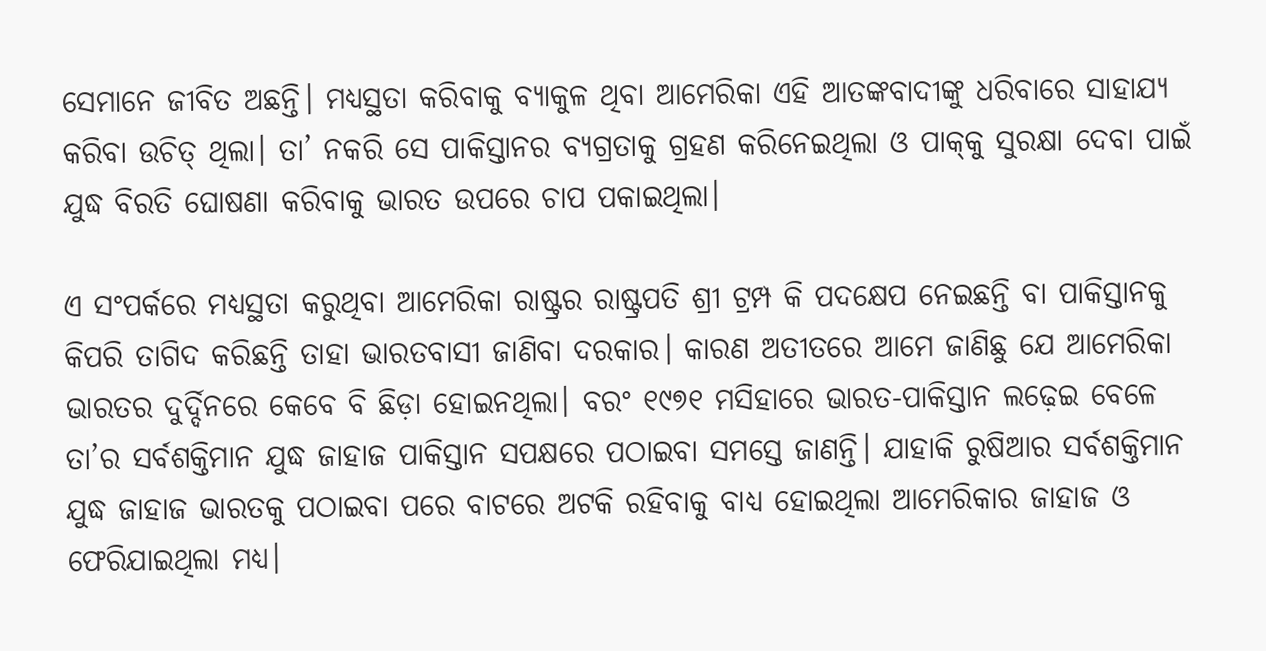ସେମାନେ ଜୀବିତ ଅଛନ୍ତି। ମଧ୍ୟସ୍ଥତା କରିବାକୁ ବ୍ୟାକୁଳ ଥିବା ଆମେରିକା ଏହି ଆତଙ୍କବାଦୀଙ୍କୁ ଧରିବାରେ ସାହାଯ୍ୟ କରିବା ଉଚିତ୍‍ ଥିଲା। ତା’ ନକରି ସେ ପାକିସ୍ତାନର ବ୍ୟଗ୍ରତାକୁ ଗ୍ରହଣ କରିନେଇଥିଲା ଓ ପାକ୍‍କୁ ସୁରକ୍ଷା ଦେବା ପାଇଁ ଯୁଦ୍ଧ ବିରତି ଘୋଷଣା କରିବାକୁ ଭାରତ ଉପରେ ଚାପ ପକାଇଥିଲା।

ଏ ସଂପର୍କରେ ମଧ୍ୟସ୍ଥତା କରୁଥିବା ଆମେରିକା ରାଷ୍ଟ୍ରର ରାଷ୍ଟ୍ରପତି ଶ୍ରୀ ଟ୍ରମ୍ପ କି ପଦକ୍ଷେପ ନେଇଛନ୍ତି ବା ପାକିସ୍ତାନକୁ କିପରି ତାଗିଦ କରିଛନ୍ତି ତାହା ଭାରତବାସୀ ଜାଣିବା ଦରକାର। କାରଣ ଅତୀତରେ ଆମେ ଜାଣିଛୁ ଯେ ଆମେରିକା ଭାରତର ଦୁର୍ଦ୍ଦିନରେ କେବେ ବି ଛିଡ଼ା ହୋଇନଥିଲା। ବରଂ ୧୯୭୧ ମସିହାରେ ଭାରତ-ପାକିସ୍ତାନ ଲଢ଼େଇ ବେଳେ ତା’ର ସର୍ବଶକ୍ତିମାନ ଯୁଦ୍ଧ ଜାହାଜ ପାକିସ୍ତାନ ସପକ୍ଷରେ ପଠାଇବା ସମସ୍ତେ ଜାଣନ୍ତି। ଯାହାକି ରୁଷିଆର ସର୍ବଶକ୍ତିମାନ ଯୁଦ୍ଧ ଜାହାଜ ଭାରତକୁ ପଠାଇବା ପରେ ବାଟରେ ଅଟକି ରହିବାକୁ ବାଧ୍ୟ ହୋଇଥିଲା ଆମେରିକାର ଜାହାଜ ଓ ଫେରିଯାଇଥିଲା ମଧ୍ୟ।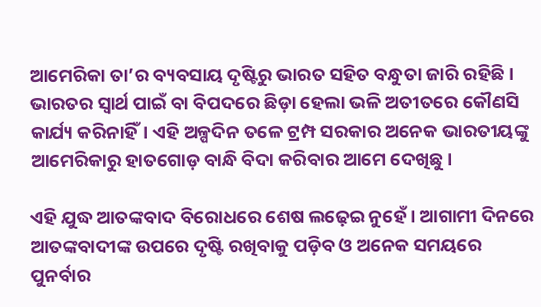ଆମେରିକା ତା’ର ବ୍ୟବସାୟ ଦୃଷ୍ଟିରୁ ଭାରତ ସହିତ ବନ୍ଧୁତା ଜାରି ରହିଛି। ଭାରତର ସ୍ୱାର୍ଥ ପାଇଁ ବା ବିପଦରେ ଛିଡ଼ା ହେଲା ଭଳି ଅତୀତରେ କୌଣସି କାର୍ଯ୍ୟ କରିନାହିଁ। ଏହି ଅଳ୍ପଦିନ ତଳେ ଟ୍ରମ୍ପ ସରକାର ଅନେକ ଭାରତୀୟଙ୍କୁ ଆମେରିକାରୁ ହାତଗୋଡ଼ ବାନ୍ଧି ବିଦା କରିବାର ଆମେ ଦେଖିଛୁ।

ଏହି ଯୁଦ୍ଧ ଆତଙ୍କବାଦ ବିରୋଧରେ ଶେଷ ଲଢ଼େଇ ନୁହେଁ। ଆଗାମୀ ଦିନରେ ଆତଙ୍କବାଦୀଙ୍କ ଉପରେ ଦୃଷ୍ଟି ରଖିବାକୁ ପଡ଼ିବ ଓ ଅନେକ ସମୟରେ ପୁନର୍ବାର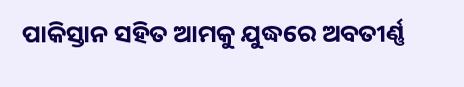ପାକିସ୍ତାନ ସହିତ ଆମକୁ ଯୁଦ୍ଧରେ ଅବତୀର୍ଣ୍ଣ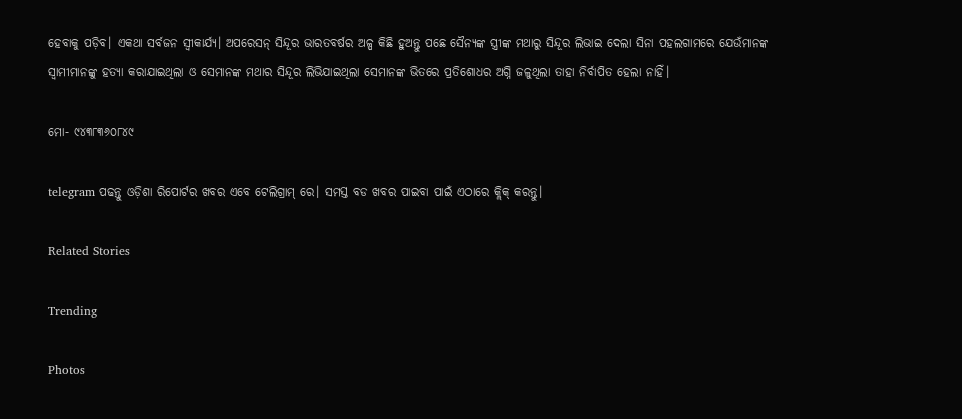ହେବାକୁ ପଡ଼ିବ। ଏକଥା ସର୍ବଜନ ସ୍ୱୀକାର୍ଯ୍ୟ। ଅପରେସନ୍‍ ସିନ୍ଦୂର ଭାରତବର୍ଷର ଅଳ୍ପ କିଛି ହୁଅନ୍ତୁ ପଛେ ସୈନ୍ୟଙ୍କ ସ୍ତ୍ରୀଙ୍କ ମଥାରୁ ସିନ୍ଦୂର ଲିଭାଇ ଦେଲା ସିନା ପହଲଗାମରେ ଯେଉଁମାନଙ୍କ ସ୍ୱାମୀମାନଙ୍କୁ ହତ୍ୟା କରାଯାଇଥିଲା ଓ ସେମାନଙ୍କ ମଥାର ସିନ୍ଦୂର ଲିଭିଯାଇଥିଲା ସେମାନଙ୍କ ଭିତରେ ପ୍ରତିଶୋଧର ଅଗ୍ନି ଜଳୁଥିଲା ତାହା ନିର୍ବାପିତ ହେଲା ନାହିଁ।

ମୋ- ୯୪୩୮୩୬୦୮୪୯

telegram ପଢନ୍ତୁ ଓଡ଼ିଶା ରିପୋର୍ଟର ଖବର ଏବେ ଟେଲିଗ୍ରାମ୍ ରେ। ସମସ୍ତ ବଡ ଖବର ପାଇବା ପାଇଁ ଏଠାରେ କ୍ଲିକ୍ କରନ୍ତୁ।

Related Stories

Trending

Photos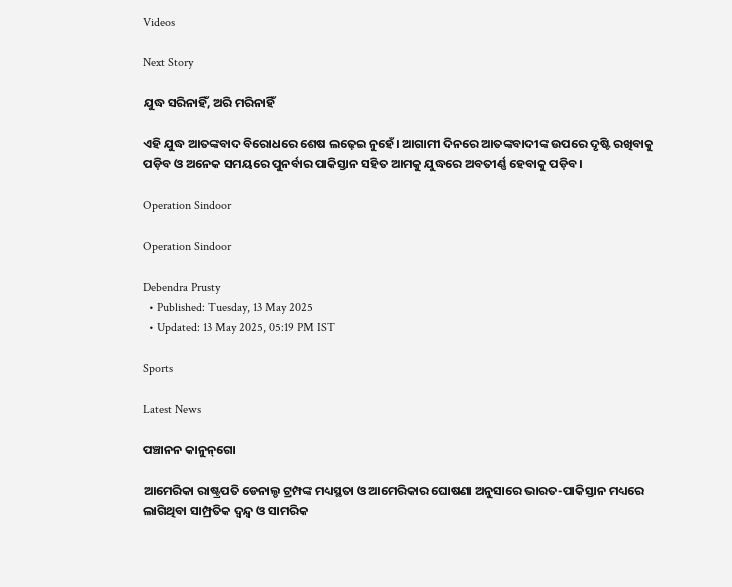Videos

Next Story

ଯୁଦ୍ଧ ସରିନାହିଁ, ଅରି ମରିନାହିଁ

ଏହି ଯୁଦ୍ଧ ଆତଙ୍କବାଦ ବିରୋଧରେ ଶେଷ ଲଢ଼େଇ ନୁହେଁ। ଆଗାମୀ ଦିନରେ ଆତଙ୍କବାଦୀଙ୍କ ଉପରେ ଦୃଷ୍ଟି ରଖିବାକୁ ପଡ଼ିବ ଓ ଅନେକ ସମୟରେ ପୁନର୍ବାର ପାକିସ୍ତାନ ସହିତ ଆମକୁ ଯୁଦ୍ଧରେ ଅବତୀର୍ଣ୍ଣ ହେବାକୁ ପଡ଼ିବ।

Operation Sindoor

Operation Sindoor

Debendra Prusty
  • Published: Tuesday, 13 May 2025
  • Updated: 13 May 2025, 05:19 PM IST

Sports

Latest News

ପଞ୍ଚାନନ କାନୁନ୍‌ଗୋ

ଆମେରିକା ରାଷ୍ଟ୍ରପତି ଡେନାଲ୍ଡ ଟ୍ରମ୍ପଙ୍କ ମଧ୍ୟସ୍ଥତା ଓ ଆମେରିକାର ଘୋଷଣା ଅନୁସାରେ ଭାରତ-ପାକିସ୍ତାନ ମଧ୍ୟରେ ଲାଗିଥିବା ସାମ୍ପ୍ରତିକ ଦ୍ୱନ୍ଦ୍ୱ ଓ ସାମରିକ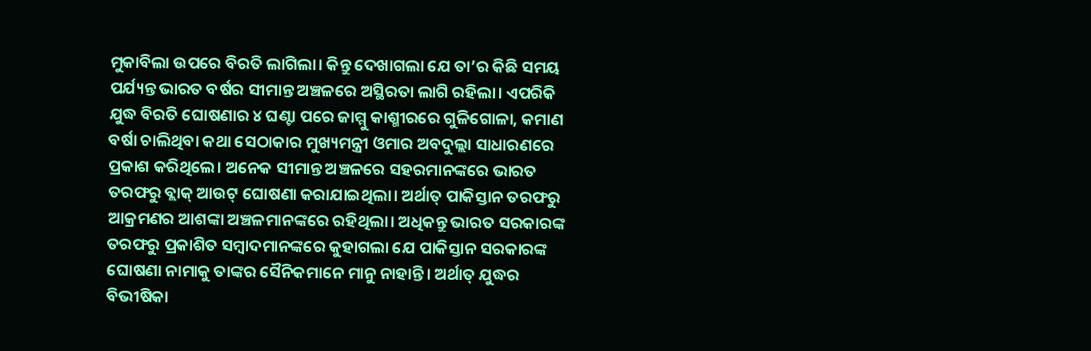ମୁକାବିଲା ଉପରେ ବିରତି ଲାଗିଲା। କିନ୍ତୁ ଦେଖାଗଲା ଯେ ତା’ର କିଛି ସମୟ ପର୍ଯ୍ୟନ୍ତ ଭାରତ ବର୍ଷର ସୀମାନ୍ତ ଅଞ୍ଚଳରେ ଅସ୍ଥିରତା ଲାଗି ରହିଲା। ଏପରିକି ଯୁଦ୍ଧ ବିରତି ଘୋଷଣାର ୪ ଘଣ୍ଟା ପରେ ଜାମ୍ମୁ କାଶ୍ମୀରରେ ଗୁଳିଗୋଳା, କମାଣ ବର୍ଷା ଚାଲିଥିବା କଥା ସେଠାକାର ମୁଖ୍ୟମନ୍ତ୍ରୀ ଓମାର ଅବଦୁଲ୍ଲା ସାଧାରଣରେ ପ୍ରକାଶ କରିଥିଲେ। ଅନେକ ସୀମାନ୍ତ ଅଞ୍ଚଳରେ ସହରମାନଙ୍କରେ ଭାରତ ତରଫରୁ ବ୍ଲାକ୍‍ ଆଉଟ୍‍ ଘୋଷଣା କରାଯାଇଥିଲା। ଅର୍ଥାତ୍‍ ପାକିସ୍ତାନ ତରଫରୁ ଆକ୍ରମଣର ଆଶଙ୍କା ଅଞ୍ଚଳମାନଙ୍କରେ ରହିଥିଲା। ଅଧିକନ୍ତୁ ଭାରତ ସରକାରଙ୍କ ତରଫରୁ ପ୍ରକାଶିତ ସମ୍ବାଦମାନଙ୍କରେ କୁହାଗଲା ଯେ ପାକିସ୍ତାନ ସରକାରଙ୍କ ଘୋଷଣା ନାମାକୁ ତାଙ୍କର ସୈନିକମାନେ ମାନୁ ନାହାନ୍ତି। ଅର୍ଥାତ୍‍ ଯୁଦ୍ଧର ବିଭୀଷିକା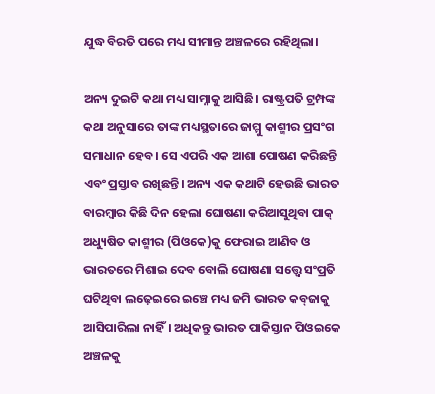ଯୁଦ୍ଧ ବିରତି ପରେ ମଧ୍ୟ ସୀମାନ୍ତ ଅଞ୍ଚଳରେ ରହିଥିଲା।

ଅନ୍ୟ ଦୁଇଟି କଥା ମଧ୍ୟ ସାମ୍ନାକୁ ଆସିଛି। ରାଷ୍ଟ୍ରପତି ଟ୍ରମ୍ପଙ୍କ କଥା ଅନୁସାରେ ତାଙ୍କ ମଧ୍ୟସ୍ଥତାରେ ଜାମ୍ମୁ କାଶ୍ମୀର ପ୍ରସଂଗ ସମାଧାନ ହେବ। ସେ ଏପରି ଏକ ଆଶା ପୋଷଣ କରିଛନ୍ତି ଏବଂ ପ୍ରସ୍ତାବ ରଖିଛନ୍ତି। ଅନ୍ୟ ଏକ କଥାଟି ହେଉଛି ଭାରତ ବାରମ୍ବାର କିଛି ଦିନ ହେଲା ଘୋଷଣା କରିଆସୁଥିବା ପାକ୍‍ ଅଧ୍ୟୁଷିତ କାଶ୍ମୀର (ପିଓକେ)କୁ ଫେରାଇ ଆଣିବ ଓ ଭାରତରେ ମିଶାଇ ଦେବ ବୋଲି ଘୋଷଣା ସତ୍ତ୍ୱେ ସଂପ୍ରତି ଘଟିଥିବା ଲଢ଼େଇରେ ଇଞ୍ଚେ ମଧ୍ୟ ଜମି ଭାରତ କବ୍‍ଜାକୁ ଆସିପାରିଲା ନାହିଁ। ଅଧିକନ୍ତୁ ଭାରତ ପାକିସ୍ତାନ ପିଓଇକେ ଅଞ୍ଚଳକୁ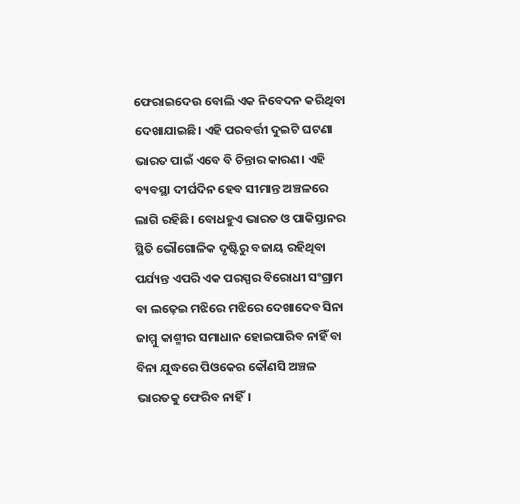ଫେରାଇଦେଉ ବୋଲି ଏକ ନିବେଦନ କରିଥିବା ଦେଖାଯାଇଛି। ଏହି ପରବର୍ତ୍ତୀ ଦୁଇଟି ଘଟଣା ଭାରତ ପାଇଁ ଏବେ ବି ଚିନ୍ତାର କାରଣ। ଏହି ବ୍ୟବସ୍ଥା ଦୀର୍ଘଦିନ ହେବ ସୀମାନ୍ତ ଅଞ୍ଚଳରେ ଲାଗି ରହିଛି। ବୋଧହୁଏ ଭାରତ ଓ ପାକିସ୍ତାନର ସ୍ଥିତି ଭୌଗୋଳିକ ଦୃଷ୍ଟିରୁ ବଜାୟ ରହିଥିବା ପର୍ଯ୍ୟନ୍ତ ଏପରି ଏକ ପରସ୍ପର ବିରୋଧୀ ସଂଗ୍ରାମ ବା ଲଢ଼େଇ ମଝିରେ ମଝିରେ ଦେଖାଦେବ ସିନା ଜାମ୍ମୁ କାଶ୍ମୀର ସମାଧାନ ହୋଇପାରିବ ନାହିଁ ବା ବିନା ଯୁଦ୍ଧରେ ପିଓକେର କୌଣସି ଅଞ୍ଚଳ ଭାରତକୁ ଫେରିବ ନାହିଁ।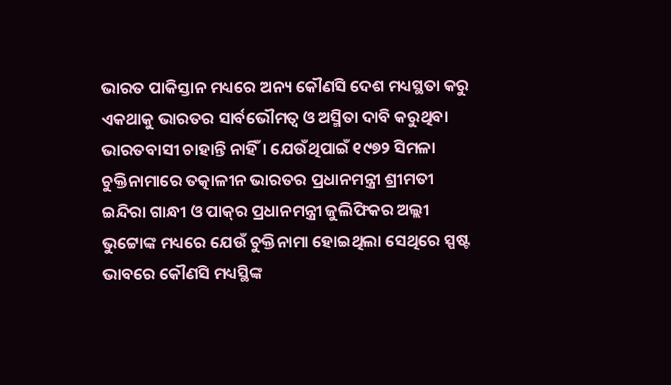ଭାରତ ପାକିସ୍ତାନ ମଧ୍ୟରେ ଅନ୍ୟ କୌଣସି ଦେଶ ମଧ୍ୟସ୍ଥତା କରୁ ଏକଥାକୁ ଭାରତର ସାର୍ବଭୌମତ୍ୱ ଓ ଅସ୍ମିତା ଦାବି କରୁଥିବା ଭାରତବାସୀ ଚାହାନ୍ତି ନାହିଁ। ଯେଉଁଥିପାଇଁ ୧୯୭୨ ସିମଳା ଚୁକ୍ତିନାମାରେ ତତ୍କାଳୀନ ଭାରତର ପ୍ରଧାନମନ୍ତ୍ରୀ ଶ୍ରୀମତୀ ଇନ୍ଦିରା ଗାନ୍ଧୀ ଓ ପାକ୍‍ର ପ୍ରଧାନମନ୍ତ୍ରୀ ଜୁଲିଫିକର ଅଲ୍ଲୀ ଭୁଟ୍ଟୋଙ୍କ ମଧ୍ୟରେ ଯେଉଁ ଚୁକ୍ତିନାମା ହୋଇଥିଲା ସେଥିରେ ସ୍ପଷ୍ଟ ଭାବରେ କୌଣସି ମଧ୍ୟସ୍ଥିଙ୍କ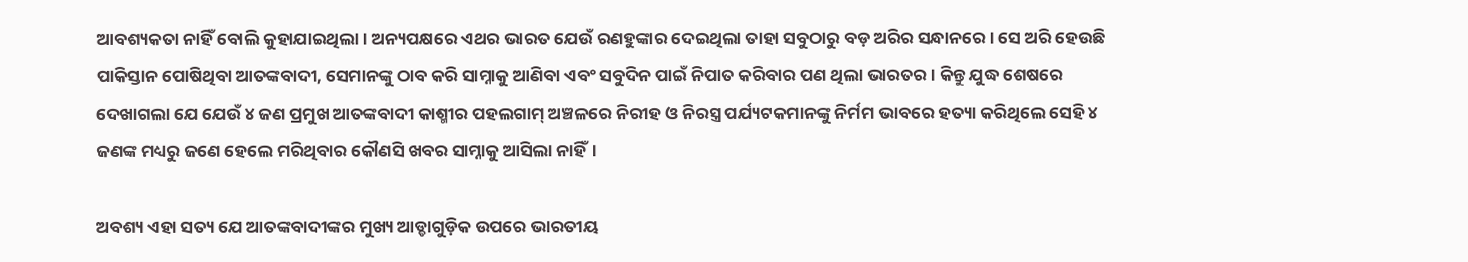ଆବଶ୍ୟକତା ନାହିଁ ବୋଲି କୁହାଯାଇଥିଲା। ଅନ୍ୟପକ୍ଷରେ ଏଥର ଭାରତ ଯେଉଁ ରଣହୁଙ୍କାର ଦେଇଥିଲା ତାହା ସବୁଠାରୁ ବଡ଼ ଅରିର ସନ୍ଧାନରେ। ସେ ଅରି ହେଉଛି ପାକିସ୍ତାନ ପୋଷିଥିବା ଆତଙ୍କବାଦୀ, ସେମାନଙ୍କୁ ଠାବ କରି ସାମ୍ନାକୁ ଆଣିବା ଏବଂ ସବୁଦିନ ପାଇଁ ନିପାତ କରିବାର ପଣ ଥିଲା ଭାରତର। କିନ୍ତୁ ଯୁଦ୍ଧ ଶେଷରେ ଦେଖାଗଲା ଯେ ଯେଉଁ ୪ ଜଣ ପ୍ରମୁଖ ଆତଙ୍କବାଦୀ କାଶ୍ମୀର ପହଲଗାମ୍‍ ଅଞ୍ଚଳରେ ନିରୀହ ଓ ନିରସ୍ତ୍ର ପର୍ଯ୍ୟଟକମାନଙ୍କୁ ନିର୍ମମ ଭାବରେ ହତ୍ୟା କରିଥିଲେ ସେହି ୪ ଜଣଙ୍କ ମଧ୍ୟରୁ ଜଣେ ହେଲେ ମରିଥିବାର କୌଣସି ଖବର ସାମ୍ନାକୁ ଆସିଲା ନାହିଁ।

ଅବଶ୍ୟ ଏହା ସତ୍ୟ ଯେ ଆତଙ୍କବାଦୀଙ୍କର ମୁଖ୍ୟ ଆଡ୍ଡାଗୁଡ଼ିକ ଉପରେ ଭାରତୀୟ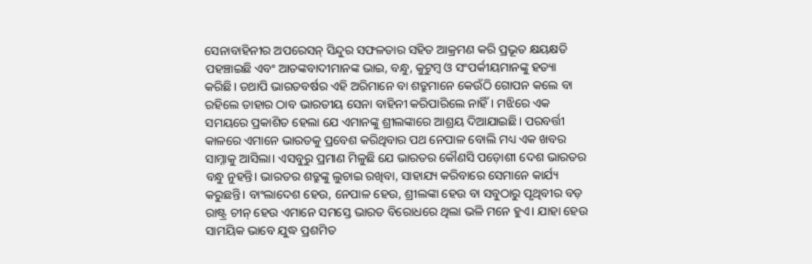ସେନାବାହିନୀର ଅପରେସନ୍‍ ସିନ୍ଦୁର ସଫଳତାର ସହିତ ଆକ୍ରମଣ କରି ପ୍ରଭୂତ କ୍ଷୟକ୍ଷତି ପହଞ୍ଚାଇଛି ଏବଂ ଆତଙ୍କବାଦୀମାନଙ୍କ ଭାଇ, ବନ୍ଧୁ, କୁଟୁମ୍ବ ଓ ସଂପର୍କୀୟମାନଙ୍କୁ ହତ୍ୟା କରିଛି। ତଥାପି ଭାରତବର୍ଷର ଏହି ଅରିମାନେ ବା ଶତ୍ରୁମାନେ କେଉଁଠି ଗୋପନ କଲେ ବା ରହିଲେ ତାହାର ଠାବ ଭାରତୀୟ ସେନା ବାହିନୀ କରିପାରିଲେ ନାହିଁ। ମଝିରେ ଏକ ସମୟରେ ପ୍ରକାଶିତ ହେଲା ଯେ ଏମାନଙ୍କୁ ଶ୍ରୀଲଙ୍କାରେ ଆଶ୍ରୟ ଦିଆଯାଇଛି। ପରବର୍ତ୍ତୀ କାଳରେ ଏମାନେ ଭାରତକୁ ପ୍ରବେଶ କରିଥିବାର ପଥ ନେପାଳ ବୋଲି ମଧ୍ୟ ଏକ ଖବର ସାମ୍ନାକୁ ଆସିଲା। ଏସବୁରୁ ପ୍ରମାଣ ମିଳୁଛି ଯେ ଭାରତର କୌଣସି ପଡ଼ୋଶୀ ଦେଶ ଭାରତର ବନ୍ଧୁ ନୁହନ୍ତି। ଭାରତର ଶତ୍ରୁଙ୍କୁ ଲୁଚାଇ ରଖିବା, ସାହାଯ୍ୟ କରିବାରେ ସେମାନେ କାର୍ଯ୍ୟ କରୁଛନ୍ତି। ବାଂଲାଦେଶ ହେଉ, ନେପାଳ ହେଉ, ଶ୍ରୀଲଙ୍କା ହେଉ ବା ସବୁଠାରୁ ପୃଥିବୀର ବଡ଼ ରାଷ୍ଟ୍ର ଚୀନ୍‍ ହେଉ ଏମାନେ ସମସ୍ତେ ଭାରତ ବିରୋଧରେ ଥିଲା ଭଳି ମନେ ହୁଏ। ଯାହା ହେଉ ସାମୟିକ ଭାବେ ଯୁଦ୍ଧ ପ୍ରଶମିତ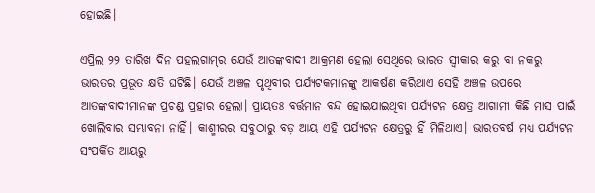ହୋଇଛି।

ଏପ୍ରିଲ ୨୨ ତାରିଖ ଦିନ ପହଲଗାମ୍‍ର ଯେଉଁ ଆତଙ୍କବାଦୀ ଆକ୍ରମଣ ହେଲା ସେଥିରେ ଭାରତ ସ୍ୱୀକାର କରୁ ବା ନକରୁ ଭାରତର ପ୍ରଭୂତ କ୍ଷତି ଘଟିଛି। ଯେଉଁ ଅଞ୍ଚଳ ପୃଥିବୀର ପର୍ଯ୍ୟଟକମାନଙ୍କୁ ଆକର୍ଷଣ କରିଥାଏ ସେହି ଅଞ୍ଚଳ ଉପରେ ଆତଙ୍କବାଦୀମାନଙ୍କ ପ୍ରଚଣ୍ଡ ପ୍ରହାର ହେଲା। ପ୍ରାୟତଃ ବର୍ତ୍ତମାନ ବନ୍ଦ ହୋଇଯାଇଥିବା ପର୍ଯ୍ୟଟନ କ୍ଷେତ୍ର ଆଗାମୀ କିଛି ମାସ ପାଇଁ ଖୋଲିବାର ସମ୍ଭାବନା ନାହିଁ। କାଶ୍ମୀରର ସବୁଠାରୁ ବଡ଼ ଆୟ ଏହି ପର୍ଯ୍ୟଟନ କ୍ଷେତ୍ରରୁ ହିଁ ମିଳିଥାଏ। ଭାରତବର୍ଷ ମଧ୍ୟ ପର୍ଯ୍ୟଟନ ସଂପର୍କିତ ଆୟରୁ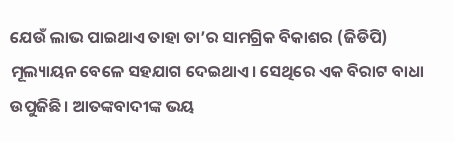ଯେଉଁ ଲାଭ ପାଇଥାଏ ତାହା ତା’ର ସାମଗ୍ରିକ ବିକାଶର (ଜିଡିପି) ମୂଲ୍ୟାୟନ ବେଳେ ସହଯାଗ ଦେଇଥାଏ। ସେଥିରେ ଏକ ବିରାଟ ବାଧା ଉପୁଜିଛି। ଆତଙ୍କବାଦୀଙ୍କ ଭୟ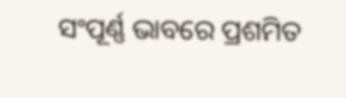ସଂପୂର୍ଣ୍ଣ ଭାବରେ ପ୍ରଶମିତ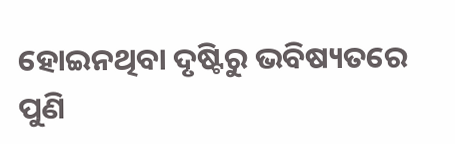ହୋଇନଥିବା ଦୃଷ୍ଟିରୁ ଭବିଷ୍ୟତରେ ପୁଣି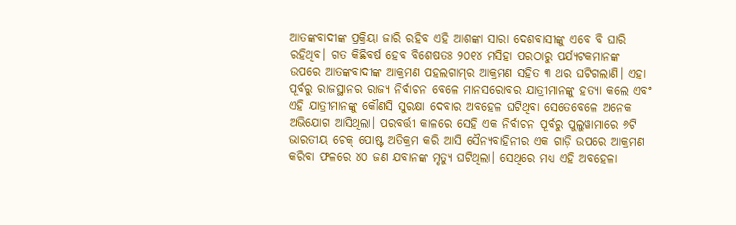ଆତଙ୍କବାଦୀଙ୍କ ପ୍ରକ୍ରିୟା ଜାରି ରହିବ ଏହି ଆଶଙ୍କା ସାରା ଦେଶବାସୀଙ୍କୁ ଏବେ ବି ଘାରି ରହିଥିବ। ଗତ କିଛିବର୍ଷ ହେବ ବିଶେଷତଃ ୨୦୧୪ ମସିହା ପରଠାରୁ ପର୍ଯ୍ୟଟକମାନଙ୍କ ଉପରେ ଆତଙ୍କବାଦୀଙ୍କ ଆକ୍ରମଣ ପହଲଗାମ୍‍ର ଆକ୍ରମଣ ସହିତ ୩ ଥର ଘଟିଗଲାଣି। ଏହା ପୂର୍ବରୁ ରାଜସ୍ଥାନର ରାଜ୍ୟ ନିର୍ବାଚନ ବେଳେ ମାନସରୋବର ଯାତ୍ରୀମାନଙ୍କୁ ହତ୍ୟା କଲେ ଏବଂ ଏହି ଯାତ୍ରୀମାନଙ୍କୁ କୌଣସି ସୁରକ୍ଷା ଦେବାର ଅବହେଳ ଘଟିଥିବା ସେତେବେଳେ ଅନେକ ଅଭିଯୋଗ ଆସିଥିଲା। ପରବର୍ତ୍ତୀ କାଳରେ ସେହି ଏକ ନିର୍ବାଚନ ପୂର୍ବରୁ ପୁଲୁୱାମାରେ ୬ଟି ଭାରତୀୟ ଚେକ୍‌ ପୋଷ୍ଟ ଅତିକ୍ରମ କରି ଆସି ସୈନ୍ୟବାହିନୀର ଏକ ଗାଡ଼ି ଉପରେ ଆକ୍ରମଣ କରିବା ଫଳରେ ୪୦ ଜଣ ଯବାନଙ୍କ ମୃତ୍ୟୁ ଘଟିଥିଲା। ସେଥିରେ ମଧ୍ୟ ଏହି ଅବହେଳା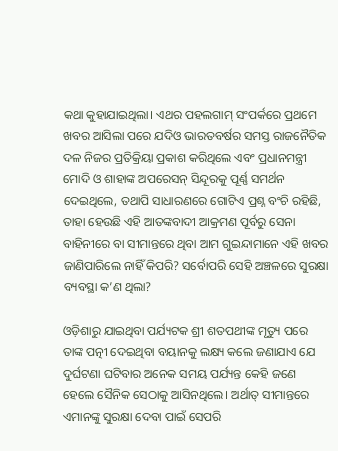କଥା କୁହାଯାଇଥିଲା। ଏଥର ପହଲଗାମ୍‍ ସଂପର୍କରେ ପ୍ରଥମେ ଖବର ଆସିଲା ପରେ ଯଦିଓ ଭାରତବର୍ଷର ସମସ୍ତ ରାଜନୈତିକ ଦଳ ନିଜର ପ୍ରତିକ୍ରିୟା ପ୍ରକାଶ କରିଥିଲେ ଏବଂ ପ୍ରଧାନମନ୍ତ୍ରୀ ମୋଦି ଓ ଶାହାଙ୍କ ଅପରେସନ୍‍ ସିନ୍ଦୂରକୁ ପୂର୍ଣ୍ଣ ସମର୍ଥନ ଦେଇଥିଲେ, ତଥାପି ସାଧାରଣରେ ଗୋଟିଏ ପ୍ରଶ୍ନ ବଂଚି ରହିଛି, ତାହା ହେଉଛି ଏହି ଆତଙ୍କବାଦୀ ଆକ୍ରମଣ ପୂର୍ବରୁ ସେନା ବାହିନୀରେ ବା ସୀମାନ୍ତରେ ଥିବା ଆମ ଗୁଇନ୍ଦାମାନେ ଏହି ଖବର ଜାଣିପାରିଲେ ନାହିଁ କିପରି? ସର୍ବୋପରି ସେହି ଅଞ୍ଚଳରେ ସୁରକ୍ଷା ବ୍ୟବସ୍ଥା କ’ଣ ଥିଲା?

ଓଡ଼ିଶାରୁ ଯାଇଥିବା ପର୍ଯ୍ୟଟକ ଶ୍ରୀ ଶତପଥୀଙ୍କ ମୃତ୍ୟୁ ପରେ ତାଙ୍କ ପତ୍ନୀ ଦେଇଥିବା ବୟାନକୁ ଲକ୍ଷ୍ୟ କଲେ ଜଣାଯାଏ ଯେ ଦୁର୍ଘଟଣା ଘଟିବାର ଅନେକ ସମୟ ପର୍ଯ୍ୟନ୍ତ କେହି ଜଣେ ହେଲେ ସୈନିକ ସେଠାକୁ ଆସିନଥିଲେ। ଅର୍ଥାତ୍‍ ସୀମାନ୍ତରେ ଏମାନଙ୍କୁ ସୁରକ୍ଷା ଦେବା ପାଇଁ ସେପରି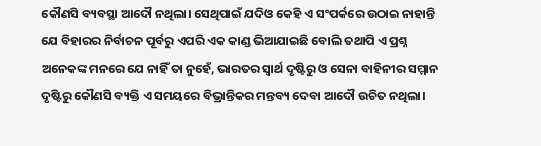କୌଣସି ବ୍ୟବସ୍ଥା ଆଦୌ ନଥିଲା। ସେଥିପାଇଁ ଯଦିଓ କେହି ଏ ସଂପର୍କରେ ଉଠାଇ ନାହାନ୍ତି ଯେ ବିହାରର ନିର୍ବାଚନ ପୂର୍ବରୁ ଏପରି ଏକ କାଣ୍ଡ ଭିଆଯାଇଛି ବୋଲି ତଥାପି ଏ ପ୍ରଶ୍ନ ଅନେକଙ୍କ ମନରେ ଯେ ନାହିଁ ତା ନୁହେଁ, ଭାରତର ସ୍ୱାର୍ଥ ଦୃଷ୍ଟିରୁ ଓ ସେନା ବାହିନୀର ସମ୍ମାନ ଦୃଷ୍ଟିରୁ କୌଣସି ବ୍ୟକ୍ତି ଏ ସମୟରେ ବିଭ୍ରାନ୍ତିକର ମନ୍ତବ୍ୟ ଦେବା ଆଦୌ ଉଚିତ ନଥିଲା।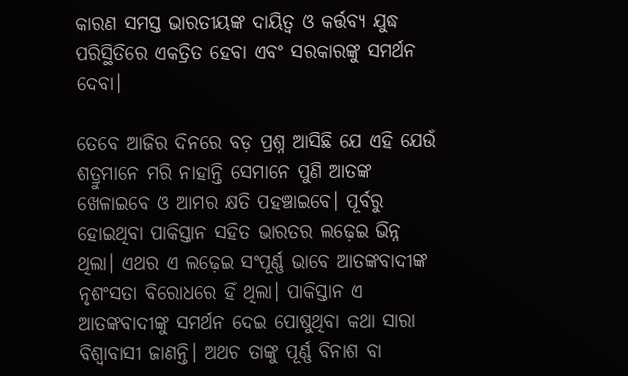କାରଣ ସମସ୍ତ ଭାରତୀୟଙ୍କ ଦାୟିତ୍ୱ ଓ କର୍ତ୍ତବ୍ୟ ଯୁଦ୍ଧ ପରିସ୍ଥିତିରେ ଏକତ୍ରିତ ହେବା ଏବଂ ସରକାରଙ୍କୁ ସମର୍ଥନ ଦେବା।

ତେବେ ଆଜିର ଦିନରେ ବଡ଼ ପ୍ରଶ୍ନ ଆସିଛି ଯେ ଏହି ଯେଉଁ ଶତ୍ରୁମାନେ ମରି ନାହାନ୍ତି ସେମାନେ ପୁଣି ଆତଙ୍କ ଖେଳାଇବେ ଓ ଆମର କ୍ଷତି ପହଞ୍ଚାଇବେ। ପୂର୍ବରୁ ହୋଇଥିବା ପାକିସ୍ତାନ ସହିତ ଭାରତର ଲଢ଼େଇ ଭିନ୍ନ ଥିଲା। ଏଥର ଏ ଲଢ଼େଇ ସଂପୂର୍ଣ୍ଣ ଭାବେ ଆତଙ୍କବାଦୀଙ୍କ ନୃଶଂସତା ବିରୋଧରେ ହିଁ ଥିଲା। ପାକିସ୍ତାନ ଏ ଆତଙ୍କବାଦୀଙ୍କୁ ସମର୍ଥନ ଦେଇ ପୋଷୁଥିବା କଥା ସାରା ବିଶ୍ୱାବାସୀ ଜାଣନ୍ତି। ଅଥଚ ତାଙ୍କୁ ପୂର୍ଣ୍ଣ ବିନାଶ ବା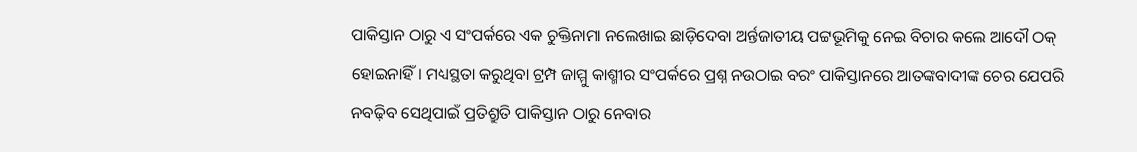ପାକିସ୍ତାନ ଠାରୁ ଏ ସଂପର୍କରେ ଏକ ଚୁକ୍ତିନାମା ନଲେଖାଇ ଛାଡ଼ିଦେବା ଅର୍ନ୍ତଜାତୀୟ ପଟ୍ଟଭୂମିକୁ ନେଇ ବିଚାର କଲେ ଆଦୌ ଠକ୍‍ ହୋଇନାହିଁ। ମଧ୍ୟସ୍ଥତା କରୁଥିବା ଟ୍ରମ୍ପ ଜାମ୍ମୁ କାଶ୍ମୀର ସଂପର୍କରେ ପ୍ରଶ୍ନ ନଉଠାଇ ବରଂ ପାକିସ୍ତାନରେ ଆତଙ୍କବାଦୀଙ୍କ ଚେର ଯେପରି ନବଢ଼ିବ ସେଥିପାଇଁ ପ୍ରତିଶ୍ରୁତି ପାକିସ୍ତାନ ଠାରୁ ନେବାର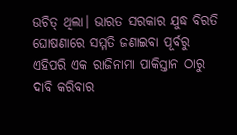ଉଚିତ୍‍ ଥିଲା। ଭାରତ ସରକାର ଯୁଦ୍ଧ ବିରତି ଘୋଷଣାରେ ସମ୍ମତି ଜଣାଇବା ପୂର୍ବରୁ ଏହିପରି ଏକ ରାଜିନାମା ପାକିସ୍ତାନ ଠାରୁ ଦାବି କରିବାର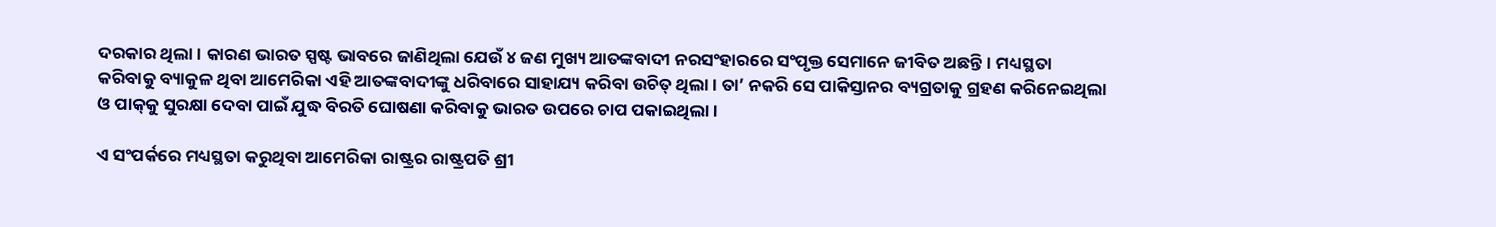ଦରକାର ଥିଲା। କାରଣ ଭାରତ ସ୍ପଷ୍ଟ ଭାବରେ ଜାଣିଥିଲା ଯେଉଁ ୪ ଜଣ ମୁଖ୍ୟ ଆତଙ୍କବାଦୀ ନରସଂହାରରେ ସଂପୃକ୍ତ ସେମାନେ ଜୀବିତ ଅଛନ୍ତି। ମଧ୍ୟସ୍ଥତା କରିବାକୁ ବ୍ୟାକୁଳ ଥିବା ଆମେରିକା ଏହି ଆତଙ୍କବାଦୀଙ୍କୁ ଧରିବାରେ ସାହାଯ୍ୟ କରିବା ଉଚିତ୍‍ ଥିଲା। ତା’ ନକରି ସେ ପାକିସ୍ତାନର ବ୍ୟଗ୍ରତାକୁ ଗ୍ରହଣ କରିନେଇଥିଲା ଓ ପାକ୍‍କୁ ସୁରକ୍ଷା ଦେବା ପାଇଁ ଯୁଦ୍ଧ ବିରତି ଘୋଷଣା କରିବାକୁ ଭାରତ ଉପରେ ଚାପ ପକାଇଥିଲା।

ଏ ସଂପର୍କରେ ମଧ୍ୟସ୍ଥତା କରୁଥିବା ଆମେରିକା ରାଷ୍ଟ୍ରର ରାଷ୍ଟ୍ରପତି ଶ୍ରୀ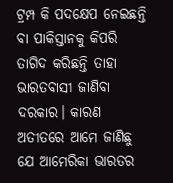ଟ୍ରମ୍ପ କି ପଦକ୍ଷେପ ନେଇଛନ୍ତି ବା ପାକିସ୍ତାନକୁ କିପରି ତାଗିଦ କରିଛନ୍ତି ତାହା ଭାରତବାସୀ ଜାଣିବା ଦରକାର। କାରଣ ଅତୀତରେ ଆମେ ଜାଣିଛୁ ଯେ ଆମେରିକା ଭାରତର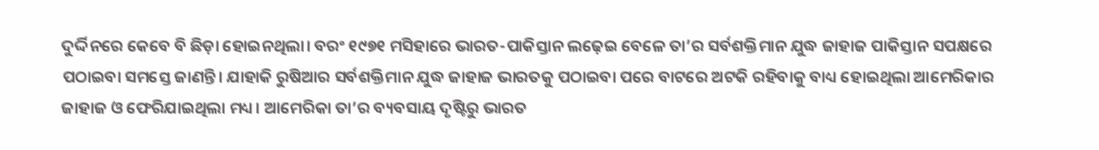ଦୁର୍ଦ୍ଦିନରେ କେବେ ବି ଛିଡ଼ା ହୋଇନଥିଲା। ବରଂ ୧୯୭୧ ମସିହାରେ ଭାରତ-ପାକିସ୍ତାନ ଲଢ଼େଇ ବେଳେ ତା’ର ସର୍ବଶକ୍ତିମାନ ଯୁଦ୍ଧ ଜାହାଜ ପାକିସ୍ତାନ ସପକ୍ଷରେ ପଠାଇବା ସମସ୍ତେ ଜାଣନ୍ତି। ଯାହାକି ରୁଷିଆର ସର୍ବଶକ୍ତିମାନ ଯୁଦ୍ଧ ଜାହାଜ ଭାରତକୁ ପଠାଇବା ପରେ ବାଟରେ ଅଟକି ରହିବାକୁ ବାଧ୍ୟ ହୋଇଥିଲା ଆମେରିକାର ଜାହାଜ ଓ ଫେରିଯାଇଥିଲା ମଧ୍ୟ। ଆମେରିକା ତା’ର ବ୍ୟବସାୟ ଦୃଷ୍ଟିରୁ ଭାରତ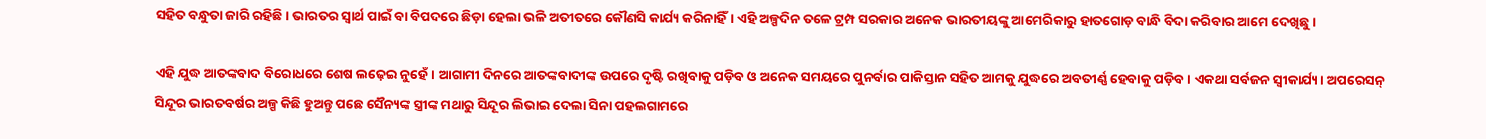ସହିତ ବନ୍ଧୁତା ଜାରି ରହିଛି। ଭାରତର ସ୍ୱାର୍ଥ ପାଇଁ ବା ବିପଦରେ ଛିଡ଼ା ହେଲା ଭଳି ଅତୀତରେ କୌଣସି କାର୍ଯ୍ୟ କରିନାହିଁ। ଏହି ଅଳ୍ପଦିନ ତଳେ ଟ୍ରମ୍ପ ସରକାର ଅନେକ ଭାରତୀୟଙ୍କୁ ଆମେରିକାରୁ ହାତଗୋଡ଼ ବାନ୍ଧି ବିଦା କରିବାର ଆମେ ଦେଖିଛୁ।

ଏହି ଯୁଦ୍ଧ ଆତଙ୍କବାଦ ବିରୋଧରେ ଶେଷ ଲଢ଼େଇ ନୁହେଁ। ଆଗାମୀ ଦିନରେ ଆତଙ୍କବାଦୀଙ୍କ ଉପରେ ଦୃଷ୍ଟି ରଖିବାକୁ ପଡ଼ିବ ଓ ଅନେକ ସମୟରେ ପୁନର୍ବାର ପାକିସ୍ତାନ ସହିତ ଆମକୁ ଯୁଦ୍ଧରେ ଅବତୀର୍ଣ୍ଣ ହେବାକୁ ପଡ଼ିବ। ଏକଥା ସର୍ବଜନ ସ୍ୱୀକାର୍ଯ୍ୟ। ଅପରେସନ୍‍ ସିନ୍ଦୂର ଭାରତବର୍ଷର ଅଳ୍ପ କିଛି ହୁଅନ୍ତୁ ପଛେ ସୈନ୍ୟଙ୍କ ସ୍ତ୍ରୀଙ୍କ ମଥାରୁ ସିନ୍ଦୂର ଲିଭାଇ ଦେଲା ସିନା ପହଲଗାମରେ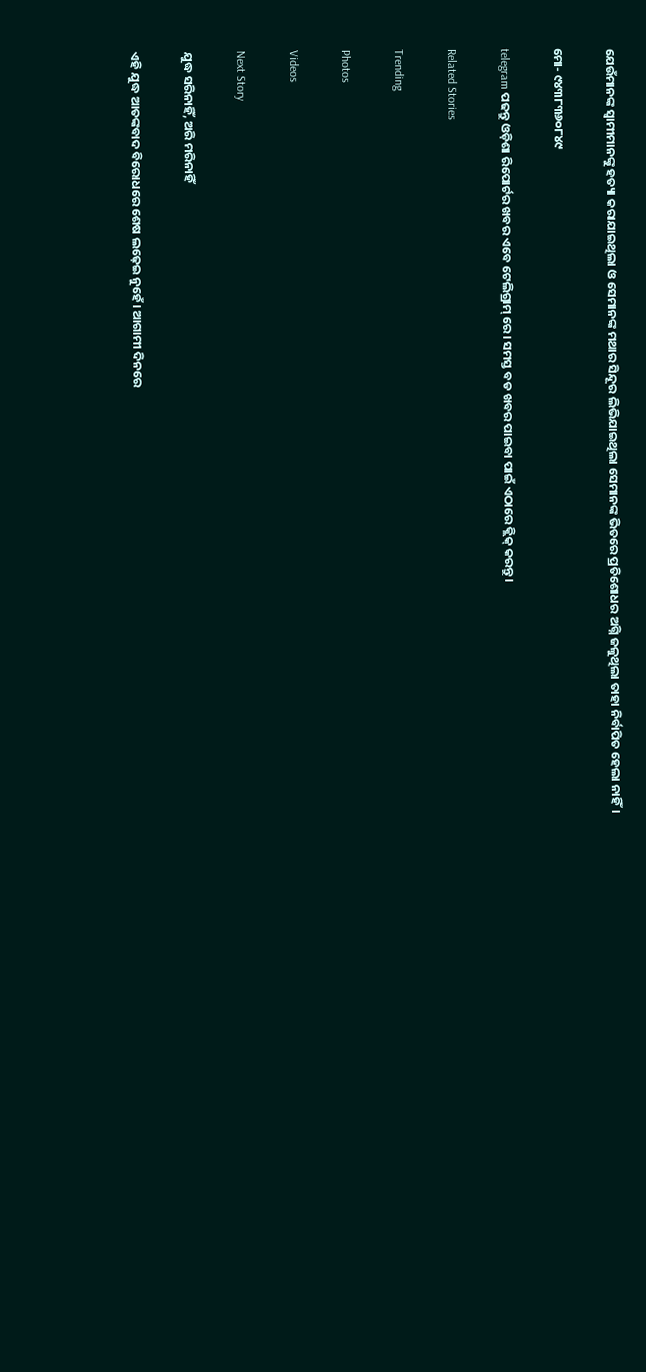ଯେଉଁମାନଙ୍କ ସ୍ୱାମୀମାନଙ୍କୁ ହତ୍ୟା କରାଯାଇଥିଲା ଓ ସେମାନଙ୍କ ମଥାର ସିନ୍ଦୂର ଲିଭିଯାଇଥିଲା ସେମାନଙ୍କ ଭିତରେ ପ୍ରତିଶୋଧର ଅଗ୍ନି ଜଳୁଥିଲା ତାହା ନିର୍ବାପିତ ହେଲା ନାହିଁ।

ମୋ- ୯୪୩୮୩୬୦୮୪୯

telegram ପଢନ୍ତୁ ଓଡ଼ିଶା ରିପୋର୍ଟର ଖବର ଏବେ ଟେଲିଗ୍ରାମ୍ ରେ। ସମସ୍ତ ବଡ ଖବର ପାଇବା ପାଇଁ ଏଠାରେ କ୍ଲିକ୍ କରନ୍ତୁ।

Related Stories

Trending

Photos

Videos

Next Story

ଯୁଦ୍ଧ ସରିନାହିଁ, ଅରି ମରିନାହିଁ

ଏହି ଯୁଦ୍ଧ ଆତଙ୍କବାଦ ବିରୋଧରେ ଶେଷ ଲଢ଼େଇ ନୁହେଁ। ଆଗାମୀ ଦିନରେ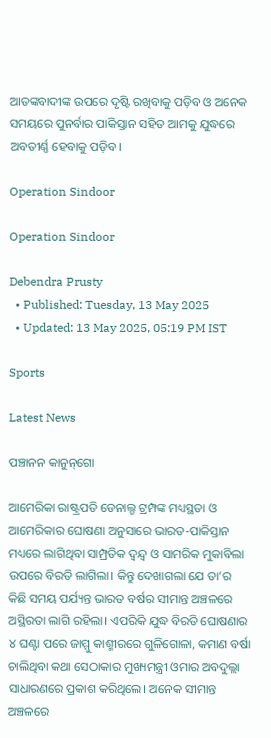ଆତଙ୍କବାଦୀଙ୍କ ଉପରେ ଦୃଷ୍ଟି ରଖିବାକୁ ପଡ଼ିବ ଓ ଅନେକ ସମୟରେ ପୁନର୍ବାର ପାକିସ୍ତାନ ସହିତ ଆମକୁ ଯୁଦ୍ଧରେ ଅବତୀର୍ଣ୍ଣ ହେବାକୁ ପଡ଼ିବ।

Operation Sindoor

Operation Sindoor

Debendra Prusty
  • Published: Tuesday, 13 May 2025
  • Updated: 13 May 2025, 05:19 PM IST

Sports

Latest News

ପଞ୍ଚାନନ କାନୁନ୍‌ଗୋ

ଆମେରିକା ରାଷ୍ଟ୍ରପତି ଡେନାଲ୍ଡ ଟ୍ରମ୍ପଙ୍କ ମଧ୍ୟସ୍ଥତା ଓ ଆମେରିକାର ଘୋଷଣା ଅନୁସାରେ ଭାରତ-ପାକିସ୍ତାନ ମଧ୍ୟରେ ଲାଗିଥିବା ସାମ୍ପ୍ରତିକ ଦ୍ୱନ୍ଦ୍ୱ ଓ ସାମରିକ ମୁକାବିଲା ଉପରେ ବିରତି ଲାଗିଲା। କିନ୍ତୁ ଦେଖାଗଲା ଯେ ତା’ର କିଛି ସମୟ ପର୍ଯ୍ୟନ୍ତ ଭାରତ ବର୍ଷର ସୀମାନ୍ତ ଅଞ୍ଚଳରେ ଅସ୍ଥିରତା ଲାଗି ରହିଲା। ଏପରିକି ଯୁଦ୍ଧ ବିରତି ଘୋଷଣାର ୪ ଘଣ୍ଟା ପରେ ଜାମ୍ମୁ କାଶ୍ମୀରରେ ଗୁଳିଗୋଳା, କମାଣ ବର୍ଷା ଚାଲିଥିବା କଥା ସେଠାକାର ମୁଖ୍ୟମନ୍ତ୍ରୀ ଓମାର ଅବଦୁଲ୍ଲା ସାଧାରଣରେ ପ୍ରକାଶ କରିଥିଲେ। ଅନେକ ସୀମାନ୍ତ ଅଞ୍ଚଳରେ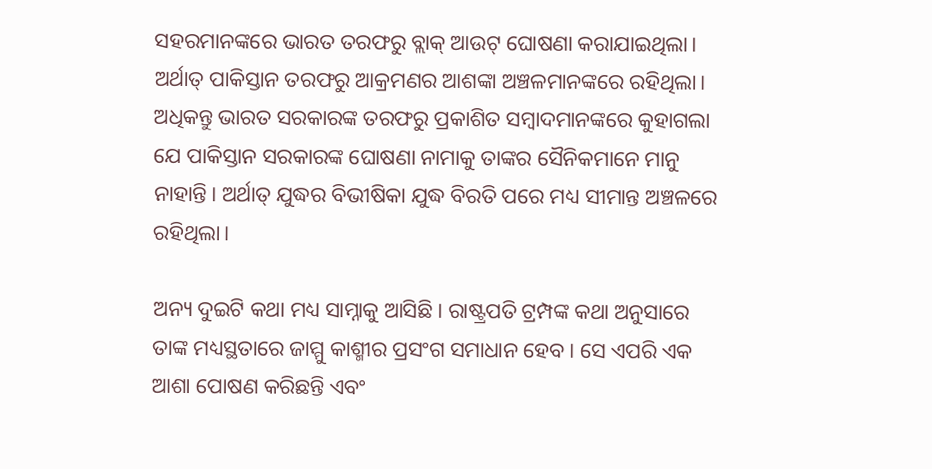ସହରମାନଙ୍କରେ ଭାରତ ତରଫରୁ ବ୍ଲାକ୍‍ ଆଉଟ୍‍ ଘୋଷଣା କରାଯାଇଥିଲା। ଅର୍ଥାତ୍‍ ପାକିସ୍ତାନ ତରଫରୁ ଆକ୍ରମଣର ଆଶଙ୍କା ଅଞ୍ଚଳମାନଙ୍କରେ ରହିଥିଲା। ଅଧିକନ୍ତୁ ଭାରତ ସରକାରଙ୍କ ତରଫରୁ ପ୍ରକାଶିତ ସମ୍ବାଦମାନଙ୍କରେ କୁହାଗଲା ଯେ ପାକିସ୍ତାନ ସରକାରଙ୍କ ଘୋଷଣା ନାମାକୁ ତାଙ୍କର ସୈନିକମାନେ ମାନୁ ନାହାନ୍ତି। ଅର୍ଥାତ୍‍ ଯୁଦ୍ଧର ବିଭୀଷିକା ଯୁଦ୍ଧ ବିରତି ପରେ ମଧ୍ୟ ସୀମାନ୍ତ ଅଞ୍ଚଳରେ ରହିଥିଲା।

ଅନ୍ୟ ଦୁଇଟି କଥା ମଧ୍ୟ ସାମ୍ନାକୁ ଆସିଛି। ରାଷ୍ଟ୍ରପତି ଟ୍ରମ୍ପଙ୍କ କଥା ଅନୁସାରେ ତାଙ୍କ ମଧ୍ୟସ୍ଥତାରେ ଜାମ୍ମୁ କାଶ୍ମୀର ପ୍ରସଂଗ ସମାଧାନ ହେବ। ସେ ଏପରି ଏକ ଆଶା ପୋଷଣ କରିଛନ୍ତି ଏବଂ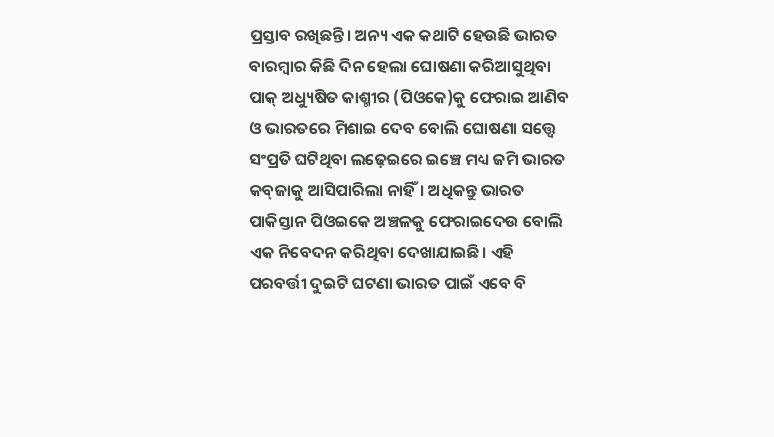ପ୍ରସ୍ତାବ ରଖିଛନ୍ତି। ଅନ୍ୟ ଏକ କଥାଟି ହେଉଛି ଭାରତ ବାରମ୍ବାର କିଛି ଦିନ ହେଲା ଘୋଷଣା କରିଆସୁଥିବା ପାକ୍‍ ଅଧ୍ୟୁଷିତ କାଶ୍ମୀର (ପିଓକେ)କୁ ଫେରାଇ ଆଣିବ ଓ ଭାରତରେ ମିଶାଇ ଦେବ ବୋଲି ଘୋଷଣା ସତ୍ତ୍ୱେ ସଂପ୍ରତି ଘଟିଥିବା ଲଢ଼େଇରେ ଇଞ୍ଚେ ମଧ୍ୟ ଜମି ଭାରତ କବ୍‍ଜାକୁ ଆସିପାରିଲା ନାହିଁ। ଅଧିକନ୍ତୁ ଭାରତ ପାକିସ୍ତାନ ପିଓଇକେ ଅଞ୍ଚଳକୁ ଫେରାଇଦେଉ ବୋଲି ଏକ ନିବେଦନ କରିଥିବା ଦେଖାଯାଇଛି। ଏହି ପରବର୍ତ୍ତୀ ଦୁଇଟି ଘଟଣା ଭାରତ ପାଇଁ ଏବେ ବି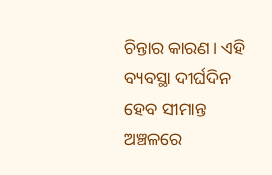ଚିନ୍ତାର କାରଣ। ଏହି ବ୍ୟବସ୍ଥା ଦୀର୍ଘଦିନ ହେବ ସୀମାନ୍ତ ଅଞ୍ଚଳରେ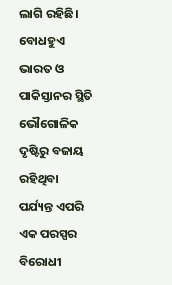ଲାଗି ରହିଛି। ବୋଧହୁଏ ଭାରତ ଓ ପାକିସ୍ତାନର ସ୍ଥିତି ଭୌଗୋଳିକ ଦୃଷ୍ଟିରୁ ବଜାୟ ରହିଥିବା ପର୍ଯ୍ୟନ୍ତ ଏପରି ଏକ ପରସ୍ପର ବିରୋଧୀ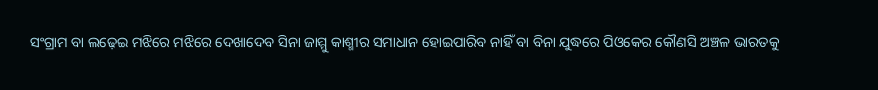ସଂଗ୍ରାମ ବା ଲଢ଼େଇ ମଝିରେ ମଝିରେ ଦେଖାଦେବ ସିନା ଜାମ୍ମୁ କାଶ୍ମୀର ସମାଧାନ ହୋଇପାରିବ ନାହିଁ ବା ବିନା ଯୁଦ୍ଧରେ ପିଓକେର କୌଣସି ଅଞ୍ଚଳ ଭାରତକୁ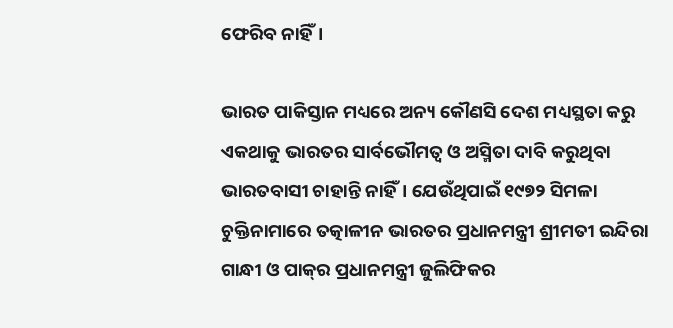ଫେରିବ ନାହିଁ।

ଭାରତ ପାକିସ୍ତାନ ମଧ୍ୟରେ ଅନ୍ୟ କୌଣସି ଦେଶ ମଧ୍ୟସ୍ଥତା କରୁ ଏକଥାକୁ ଭାରତର ସାର୍ବଭୌମତ୍ୱ ଓ ଅସ୍ମିତା ଦାବି କରୁଥିବା ଭାରତବାସୀ ଚାହାନ୍ତି ନାହିଁ। ଯେଉଁଥିପାଇଁ ୧୯୭୨ ସିମଳା ଚୁକ୍ତିନାମାରେ ତତ୍କାଳୀନ ଭାରତର ପ୍ରଧାନମନ୍ତ୍ରୀ ଶ୍ରୀମତୀ ଇନ୍ଦିରା ଗାନ୍ଧୀ ଓ ପାକ୍‍ର ପ୍ରଧାନମନ୍ତ୍ରୀ ଜୁଲିଫିକର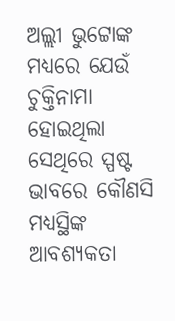ଅଲ୍ଲୀ ଭୁଟ୍ଟୋଙ୍କ ମଧ୍ୟରେ ଯେଉଁ ଚୁକ୍ତିନାମା ହୋଇଥିଲା ସେଥିରେ ସ୍ପଷ୍ଟ ଭାବରେ କୌଣସି ମଧ୍ୟସ୍ଥିଙ୍କ ଆବଶ୍ୟକତା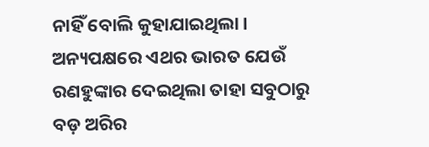ନାହିଁ ବୋଲି କୁହାଯାଇଥିଲା। ଅନ୍ୟପକ୍ଷରେ ଏଥର ଭାରତ ଯେଉଁ ରଣହୁଙ୍କାର ଦେଇଥିଲା ତାହା ସବୁଠାରୁ ବଡ଼ ଅରିର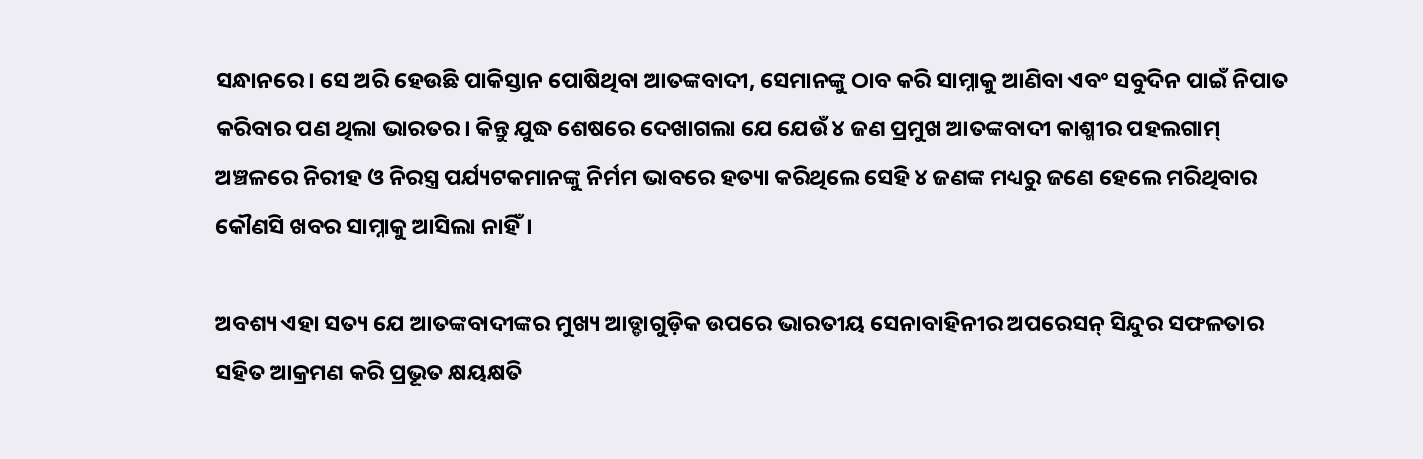ସନ୍ଧାନରେ। ସେ ଅରି ହେଉଛି ପାକିସ୍ତାନ ପୋଷିଥିବା ଆତଙ୍କବାଦୀ, ସେମାନଙ୍କୁ ଠାବ କରି ସାମ୍ନାକୁ ଆଣିବା ଏବଂ ସବୁଦିନ ପାଇଁ ନିପାତ କରିବାର ପଣ ଥିଲା ଭାରତର। କିନ୍ତୁ ଯୁଦ୍ଧ ଶେଷରେ ଦେଖାଗଲା ଯେ ଯେଉଁ ୪ ଜଣ ପ୍ରମୁଖ ଆତଙ୍କବାଦୀ କାଶ୍ମୀର ପହଲଗାମ୍‍ ଅଞ୍ଚଳରେ ନିରୀହ ଓ ନିରସ୍ତ୍ର ପର୍ଯ୍ୟଟକମାନଙ୍କୁ ନିର୍ମମ ଭାବରେ ହତ୍ୟା କରିଥିଲେ ସେହି ୪ ଜଣଙ୍କ ମଧ୍ୟରୁ ଜଣେ ହେଲେ ମରିଥିବାର କୌଣସି ଖବର ସାମ୍ନାକୁ ଆସିଲା ନାହିଁ।

ଅବଶ୍ୟ ଏହା ସତ୍ୟ ଯେ ଆତଙ୍କବାଦୀଙ୍କର ମୁଖ୍ୟ ଆଡ୍ଡାଗୁଡ଼ିକ ଉପରେ ଭାରତୀୟ ସେନାବାହିନୀର ଅପରେସନ୍‍ ସିନ୍ଦୁର ସଫଳତାର ସହିତ ଆକ୍ରମଣ କରି ପ୍ରଭୂତ କ୍ଷୟକ୍ଷତି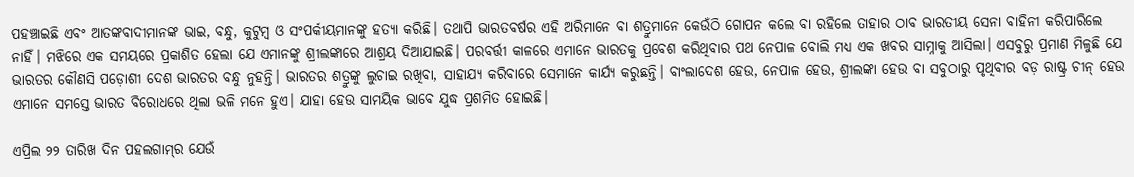ପହଞ୍ଚାଇଛି ଏବଂ ଆତଙ୍କବାଦୀମାନଙ୍କ ଭାଇ, ବନ୍ଧୁ, କୁଟୁମ୍ବ ଓ ସଂପର୍କୀୟମାନଙ୍କୁ ହତ୍ୟା କରିଛି। ତଥାପି ଭାରତବର୍ଷର ଏହି ଅରିମାନେ ବା ଶତ୍ରୁମାନେ କେଉଁଠି ଗୋପନ କଲେ ବା ରହିଲେ ତାହାର ଠାବ ଭାରତୀୟ ସେନା ବାହିନୀ କରିପାରିଲେ ନାହିଁ। ମଝିରେ ଏକ ସମୟରେ ପ୍ରକାଶିତ ହେଲା ଯେ ଏମାନଙ୍କୁ ଶ୍ରୀଲଙ୍କାରେ ଆଶ୍ରୟ ଦିଆଯାଇଛି। ପରବର୍ତ୍ତୀ କାଳରେ ଏମାନେ ଭାରତକୁ ପ୍ରବେଶ କରିଥିବାର ପଥ ନେପାଳ ବୋଲି ମଧ୍ୟ ଏକ ଖବର ସାମ୍ନାକୁ ଆସିଲା। ଏସବୁରୁ ପ୍ରମାଣ ମିଳୁଛି ଯେ ଭାରତର କୌଣସି ପଡ଼ୋଶୀ ଦେଶ ଭାରତର ବନ୍ଧୁ ନୁହନ୍ତି। ଭାରତର ଶତ୍ରୁଙ୍କୁ ଲୁଚାଇ ରଖିବା, ସାହାଯ୍ୟ କରିବାରେ ସେମାନେ କାର୍ଯ୍ୟ କରୁଛନ୍ତି। ବାଂଲାଦେଶ ହେଉ, ନେପାଳ ହେଉ, ଶ୍ରୀଲଙ୍କା ହେଉ ବା ସବୁଠାରୁ ପୃଥିବୀର ବଡ଼ ରାଷ୍ଟ୍ର ଚୀନ୍‍ ହେଉ ଏମାନେ ସମସ୍ତେ ଭାରତ ବିରୋଧରେ ଥିଲା ଭଳି ମନେ ହୁଏ। ଯାହା ହେଉ ସାମୟିକ ଭାବେ ଯୁଦ୍ଧ ପ୍ରଶମିତ ହୋଇଛି।

ଏପ୍ରିଲ ୨୨ ତାରିଖ ଦିନ ପହଲଗାମ୍‍ର ଯେଉଁ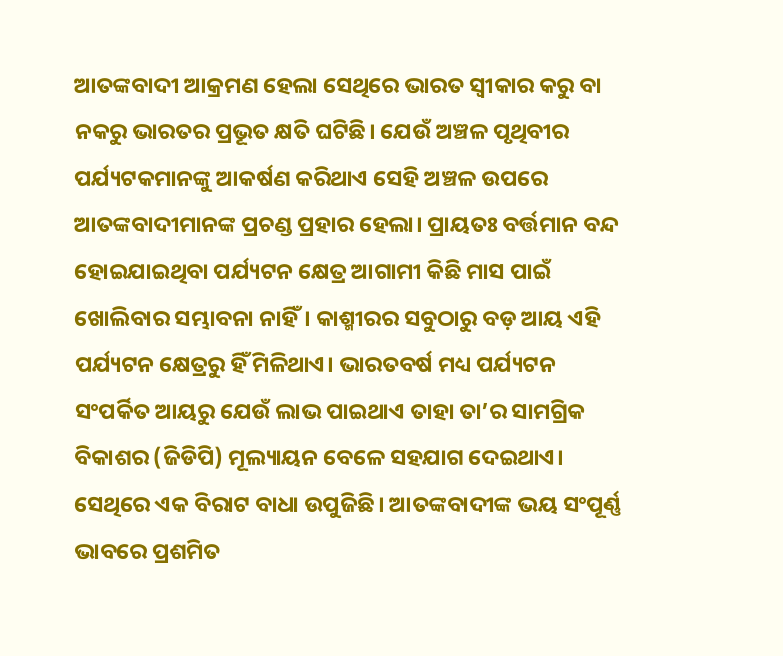ଆତଙ୍କବାଦୀ ଆକ୍ରମଣ ହେଲା ସେଥିରେ ଭାରତ ସ୍ୱୀକାର କରୁ ବା ନକରୁ ଭାରତର ପ୍ରଭୂତ କ୍ଷତି ଘଟିଛି। ଯେଉଁ ଅଞ୍ଚଳ ପୃଥିବୀର ପର୍ଯ୍ୟଟକମାନଙ୍କୁ ଆକର୍ଷଣ କରିଥାଏ ସେହି ଅଞ୍ଚଳ ଉପରେ ଆତଙ୍କବାଦୀମାନଙ୍କ ପ୍ରଚଣ୍ଡ ପ୍ରହାର ହେଲା। ପ୍ରାୟତଃ ବର୍ତ୍ତମାନ ବନ୍ଦ ହୋଇଯାଇଥିବା ପର୍ଯ୍ୟଟନ କ୍ଷେତ୍ର ଆଗାମୀ କିଛି ମାସ ପାଇଁ ଖୋଲିବାର ସମ୍ଭାବନା ନାହିଁ। କାଶ୍ମୀରର ସବୁଠାରୁ ବଡ଼ ଆୟ ଏହି ପର୍ଯ୍ୟଟନ କ୍ଷେତ୍ରରୁ ହିଁ ମିଳିଥାଏ। ଭାରତବର୍ଷ ମଧ୍ୟ ପର୍ଯ୍ୟଟନ ସଂପର୍କିତ ଆୟରୁ ଯେଉଁ ଲାଭ ପାଇଥାଏ ତାହା ତା’ର ସାମଗ୍ରିକ ବିକାଶର (ଜିଡିପି) ମୂଲ୍ୟାୟନ ବେଳେ ସହଯାଗ ଦେଇଥାଏ। ସେଥିରେ ଏକ ବିରାଟ ବାଧା ଉପୁଜିଛି। ଆତଙ୍କବାଦୀଙ୍କ ଭୟ ସଂପୂର୍ଣ୍ଣ ଭାବରେ ପ୍ରଶମିତ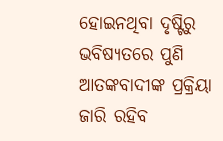ହୋଇନଥିବା ଦୃଷ୍ଟିରୁ ଭବିଷ୍ୟତରେ ପୁଣି ଆତଙ୍କବାଦୀଙ୍କ ପ୍ରକ୍ରିୟା ଜାରି ରହିବ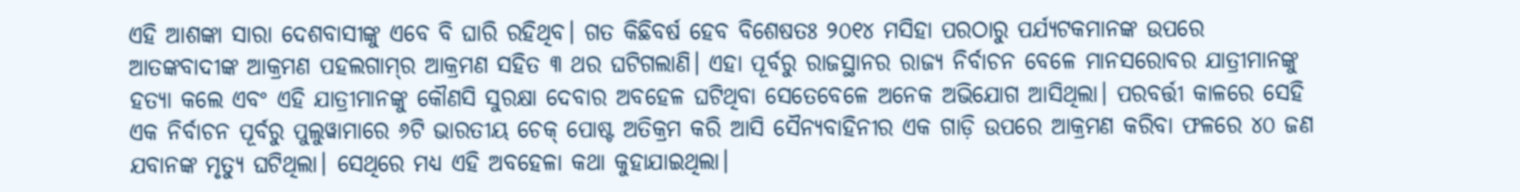ଏହି ଆଶଙ୍କା ସାରା ଦେଶବାସୀଙ୍କୁ ଏବେ ବି ଘାରି ରହିଥିବ। ଗତ କିଛିବର୍ଷ ହେବ ବିଶେଷତଃ ୨୦୧୪ ମସିହା ପରଠାରୁ ପର୍ଯ୍ୟଟକମାନଙ୍କ ଉପରେ ଆତଙ୍କବାଦୀଙ୍କ ଆକ୍ରମଣ ପହଲଗାମ୍‍ର ଆକ୍ରମଣ ସହିତ ୩ ଥର ଘଟିଗଲାଣି। ଏହା ପୂର୍ବରୁ ରାଜସ୍ଥାନର ରାଜ୍ୟ ନିର୍ବାଚନ ବେଳେ ମାନସରୋବର ଯାତ୍ରୀମାନଙ୍କୁ ହତ୍ୟା କଲେ ଏବଂ ଏହି ଯାତ୍ରୀମାନଙ୍କୁ କୌଣସି ସୁରକ୍ଷା ଦେବାର ଅବହେଳ ଘଟିଥିବା ସେତେବେଳେ ଅନେକ ଅଭିଯୋଗ ଆସିଥିଲା। ପରବର୍ତ୍ତୀ କାଳରେ ସେହି ଏକ ନିର୍ବାଚନ ପୂର୍ବରୁ ପୁଲୁୱାମାରେ ୬ଟି ଭାରତୀୟ ଚେକ୍‌ ପୋଷ୍ଟ ଅତିକ୍ରମ କରି ଆସି ସୈନ୍ୟବାହିନୀର ଏକ ଗାଡ଼ି ଉପରେ ଆକ୍ରମଣ କରିବା ଫଳରେ ୪୦ ଜଣ ଯବାନଙ୍କ ମୃତ୍ୟୁ ଘଟିଥିଲା। ସେଥିରେ ମଧ୍ୟ ଏହି ଅବହେଳା କଥା କୁହାଯାଇଥିଲା।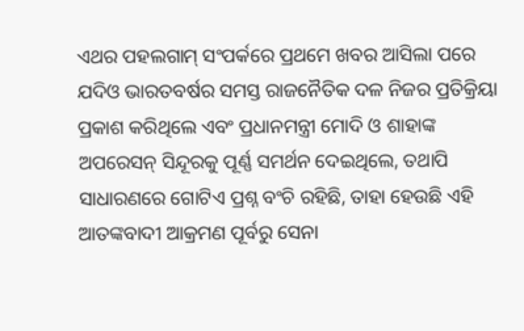ଏଥର ପହଲଗାମ୍‍ ସଂପର୍କରେ ପ୍ରଥମେ ଖବର ଆସିଲା ପରେ ଯଦିଓ ଭାରତବର୍ଷର ସମସ୍ତ ରାଜନୈତିକ ଦଳ ନିଜର ପ୍ରତିକ୍ରିୟା ପ୍ରକାଶ କରିଥିଲେ ଏବଂ ପ୍ରଧାନମନ୍ତ୍ରୀ ମୋଦି ଓ ଶାହାଙ୍କ ଅପରେସନ୍‍ ସିନ୍ଦୂରକୁ ପୂର୍ଣ୍ଣ ସମର୍ଥନ ଦେଇଥିଲେ, ତଥାପି ସାଧାରଣରେ ଗୋଟିଏ ପ୍ରଶ୍ନ ବଂଚି ରହିଛି, ତାହା ହେଉଛି ଏହି ଆତଙ୍କବାଦୀ ଆକ୍ରମଣ ପୂର୍ବରୁ ସେନା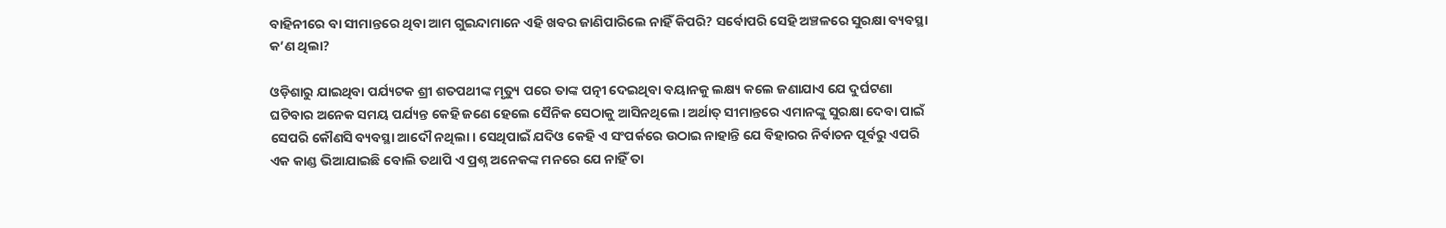ବାହିନୀରେ ବା ସୀମାନ୍ତରେ ଥିବା ଆମ ଗୁଇନ୍ଦାମାନେ ଏହି ଖବର ଜାଣିପାରିଲେ ନାହିଁ କିପରି? ସର୍ବୋପରି ସେହି ଅଞ୍ଚଳରେ ସୁରକ୍ଷା ବ୍ୟବସ୍ଥା କ’ଣ ଥିଲା?

ଓଡ଼ିଶାରୁ ଯାଇଥିବା ପର୍ଯ୍ୟଟକ ଶ୍ରୀ ଶତପଥୀଙ୍କ ମୃତ୍ୟୁ ପରେ ତାଙ୍କ ପତ୍ନୀ ଦେଇଥିବା ବୟାନକୁ ଲକ୍ଷ୍ୟ କଲେ ଜଣାଯାଏ ଯେ ଦୁର୍ଘଟଣା ଘଟିବାର ଅନେକ ସମୟ ପର୍ଯ୍ୟନ୍ତ କେହି ଜଣେ ହେଲେ ସୈନିକ ସେଠାକୁ ଆସିନଥିଲେ। ଅର୍ଥାତ୍‍ ସୀମାନ୍ତରେ ଏମାନଙ୍କୁ ସୁରକ୍ଷା ଦେବା ପାଇଁ ସେପରି କୌଣସି ବ୍ୟବସ୍ଥା ଆଦୌ ନଥିଲା। ସେଥିପାଇଁ ଯଦିଓ କେହି ଏ ସଂପର୍କରେ ଉଠାଇ ନାହାନ୍ତି ଯେ ବିହାରର ନିର୍ବାଚନ ପୂର୍ବରୁ ଏପରି ଏକ କାଣ୍ଡ ଭିଆଯାଇଛି ବୋଲି ତଥାପି ଏ ପ୍ରଶ୍ନ ଅନେକଙ୍କ ମନରେ ଯେ ନାହିଁ ତା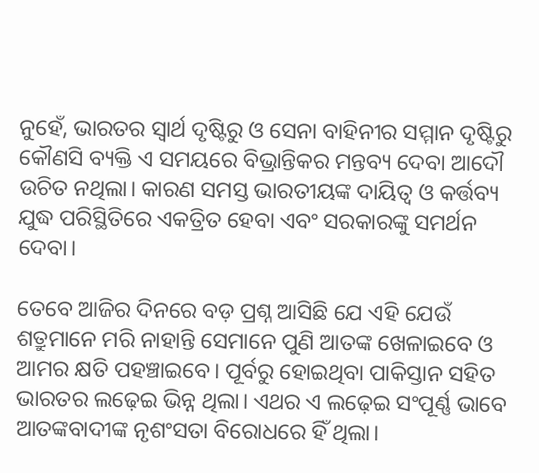ନୁହେଁ, ଭାରତର ସ୍ୱାର୍ଥ ଦୃଷ୍ଟିରୁ ଓ ସେନା ବାହିନୀର ସମ୍ମାନ ଦୃଷ୍ଟିରୁ କୌଣସି ବ୍ୟକ୍ତି ଏ ସମୟରେ ବିଭ୍ରାନ୍ତିକର ମନ୍ତବ୍ୟ ଦେବା ଆଦୌ ଉଚିତ ନଥିଲା। କାରଣ ସମସ୍ତ ଭାରତୀୟଙ୍କ ଦାୟିତ୍ୱ ଓ କର୍ତ୍ତବ୍ୟ ଯୁଦ୍ଧ ପରିସ୍ଥିତିରେ ଏକତ୍ରିତ ହେବା ଏବଂ ସରକାରଙ୍କୁ ସମର୍ଥନ ଦେବା।

ତେବେ ଆଜିର ଦିନରେ ବଡ଼ ପ୍ରଶ୍ନ ଆସିଛି ଯେ ଏହି ଯେଉଁ ଶତ୍ରୁମାନେ ମରି ନାହାନ୍ତି ସେମାନେ ପୁଣି ଆତଙ୍କ ଖେଳାଇବେ ଓ ଆମର କ୍ଷତି ପହଞ୍ଚାଇବେ। ପୂର୍ବରୁ ହୋଇଥିବା ପାକିସ୍ତାନ ସହିତ ଭାରତର ଲଢ଼େଇ ଭିନ୍ନ ଥିଲା। ଏଥର ଏ ଲଢ଼େଇ ସଂପୂର୍ଣ୍ଣ ଭାବେ ଆତଙ୍କବାଦୀଙ୍କ ନୃଶଂସତା ବିରୋଧରେ ହିଁ ଥିଲା।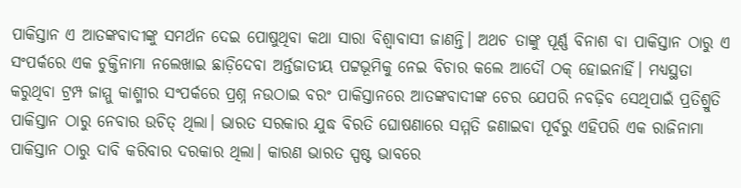ପାକିସ୍ତାନ ଏ ଆତଙ୍କବାଦୀଙ୍କୁ ସମର୍ଥନ ଦେଇ ପୋଷୁଥିବା କଥା ସାରା ବିଶ୍ୱାବାସୀ ଜାଣନ୍ତି। ଅଥଚ ତାଙ୍କୁ ପୂର୍ଣ୍ଣ ବିନାଶ ବା ପାକିସ୍ତାନ ଠାରୁ ଏ ସଂପର୍କରେ ଏକ ଚୁକ୍ତିନାମା ନଲେଖାଇ ଛାଡ଼ିଦେବା ଅର୍ନ୍ତଜାତୀୟ ପଟ୍ଟଭୂମିକୁ ନେଇ ବିଚାର କଲେ ଆଦୌ ଠକ୍‍ ହୋଇନାହିଁ। ମଧ୍ୟସ୍ଥତା କରୁଥିବା ଟ୍ରମ୍ପ ଜାମ୍ମୁ କାଶ୍ମୀର ସଂପର୍କରେ ପ୍ରଶ୍ନ ନଉଠାଇ ବରଂ ପାକିସ୍ତାନରେ ଆତଙ୍କବାଦୀଙ୍କ ଚେର ଯେପରି ନବଢ଼ିବ ସେଥିପାଇଁ ପ୍ରତିଶ୍ରୁତି ପାକିସ୍ତାନ ଠାରୁ ନେବାର ଉଚିତ୍‍ ଥିଲା। ଭାରତ ସରକାର ଯୁଦ୍ଧ ବିରତି ଘୋଷଣାରେ ସମ୍ମତି ଜଣାଇବା ପୂର୍ବରୁ ଏହିପରି ଏକ ରାଜିନାମା ପାକିସ୍ତାନ ଠାରୁ ଦାବି କରିବାର ଦରକାର ଥିଲା। କାରଣ ଭାରତ ସ୍ପଷ୍ଟ ଭାବରେ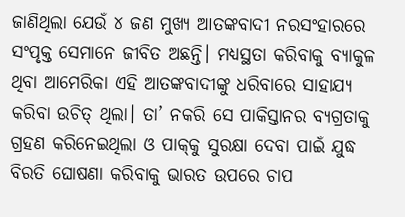ଜାଣିଥିଲା ଯେଉଁ ୪ ଜଣ ମୁଖ୍ୟ ଆତଙ୍କବାଦୀ ନରସଂହାରରେ ସଂପୃକ୍ତ ସେମାନେ ଜୀବିତ ଅଛନ୍ତି। ମଧ୍ୟସ୍ଥତା କରିବାକୁ ବ୍ୟାକୁଳ ଥିବା ଆମେରିକା ଏହି ଆତଙ୍କବାଦୀଙ୍କୁ ଧରିବାରେ ସାହାଯ୍ୟ କରିବା ଉଚିତ୍‍ ଥିଲା। ତା’ ନକରି ସେ ପାକିସ୍ତାନର ବ୍ୟଗ୍ରତାକୁ ଗ୍ରହଣ କରିନେଇଥିଲା ଓ ପାକ୍‍କୁ ସୁରକ୍ଷା ଦେବା ପାଇଁ ଯୁଦ୍ଧ ବିରତି ଘୋଷଣା କରିବାକୁ ଭାରତ ଉପରେ ଚାପ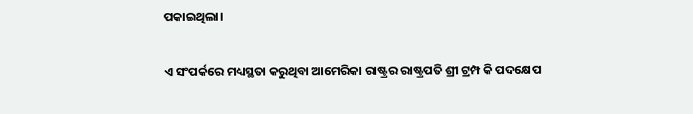ପକାଇଥିଲା।

ଏ ସଂପର୍କରେ ମଧ୍ୟସ୍ଥତା କରୁଥିବା ଆମେରିକା ରାଷ୍ଟ୍ରର ରାଷ୍ଟ୍ରପତି ଶ୍ରୀ ଟ୍ରମ୍ପ କି ପଦକ୍ଷେପ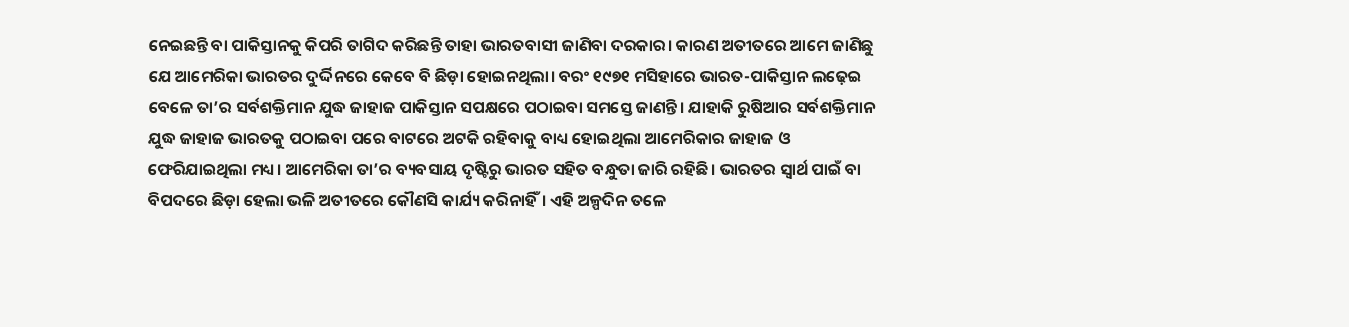ନେଇଛନ୍ତି ବା ପାକିସ୍ତାନକୁ କିପରି ତାଗିଦ କରିଛନ୍ତି ତାହା ଭାରତବାସୀ ଜାଣିବା ଦରକାର। କାରଣ ଅତୀତରେ ଆମେ ଜାଣିଛୁ ଯେ ଆମେରିକା ଭାରତର ଦୁର୍ଦ୍ଦିନରେ କେବେ ବି ଛିଡ଼ା ହୋଇନଥିଲା। ବରଂ ୧୯୭୧ ମସିହାରେ ଭାରତ-ପାକିସ୍ତାନ ଲଢ଼େଇ ବେଳେ ତା’ର ସର୍ବଶକ୍ତିମାନ ଯୁଦ୍ଧ ଜାହାଜ ପାକିସ୍ତାନ ସପକ୍ଷରେ ପଠାଇବା ସମସ୍ତେ ଜାଣନ୍ତି। ଯାହାକି ରୁଷିଆର ସର୍ବଶକ୍ତିମାନ ଯୁଦ୍ଧ ଜାହାଜ ଭାରତକୁ ପଠାଇବା ପରେ ବାଟରେ ଅଟକି ରହିବାକୁ ବାଧ୍ୟ ହୋଇଥିଲା ଆମେରିକାର ଜାହାଜ ଓ ଫେରିଯାଇଥିଲା ମଧ୍ୟ। ଆମେରିକା ତା’ର ବ୍ୟବସାୟ ଦୃଷ୍ଟିରୁ ଭାରତ ସହିତ ବନ୍ଧୁତା ଜାରି ରହିଛି। ଭାରତର ସ୍ୱାର୍ଥ ପାଇଁ ବା ବିପଦରେ ଛିଡ଼ା ହେଲା ଭଳି ଅତୀତରେ କୌଣସି କାର୍ଯ୍ୟ କରିନାହିଁ। ଏହି ଅଳ୍ପଦିନ ତଳେ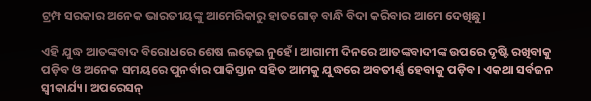ଟ୍ରମ୍ପ ସରକାର ଅନେକ ଭାରତୀୟଙ୍କୁ ଆମେରିକାରୁ ହାତଗୋଡ଼ ବାନ୍ଧି ବିଦା କରିବାର ଆମେ ଦେଖିଛୁ।

ଏହି ଯୁଦ୍ଧ ଆତଙ୍କବାଦ ବିରୋଧରେ ଶେଷ ଲଢ଼େଇ ନୁହେଁ। ଆଗାମୀ ଦିନରେ ଆତଙ୍କବାଦୀଙ୍କ ଉପରେ ଦୃଷ୍ଟି ରଖିବାକୁ ପଡ଼ିବ ଓ ଅନେକ ସମୟରେ ପୁନର୍ବାର ପାକିସ୍ତାନ ସହିତ ଆମକୁ ଯୁଦ୍ଧରେ ଅବତୀର୍ଣ୍ଣ ହେବାକୁ ପଡ଼ିବ। ଏକଥା ସର୍ବଜନ ସ୍ୱୀକାର୍ଯ୍ୟ। ଅପରେସନ୍‍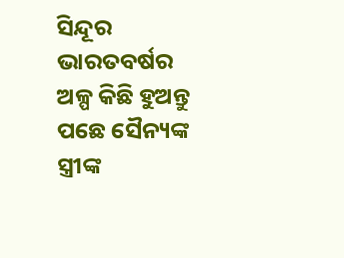ସିନ୍ଦୂର ଭାରତବର୍ଷର ଅଳ୍ପ କିଛି ହୁଅନ୍ତୁ ପଛେ ସୈନ୍ୟଙ୍କ ସ୍ତ୍ରୀଙ୍କ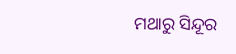ମଥାରୁ ସିନ୍ଦୂର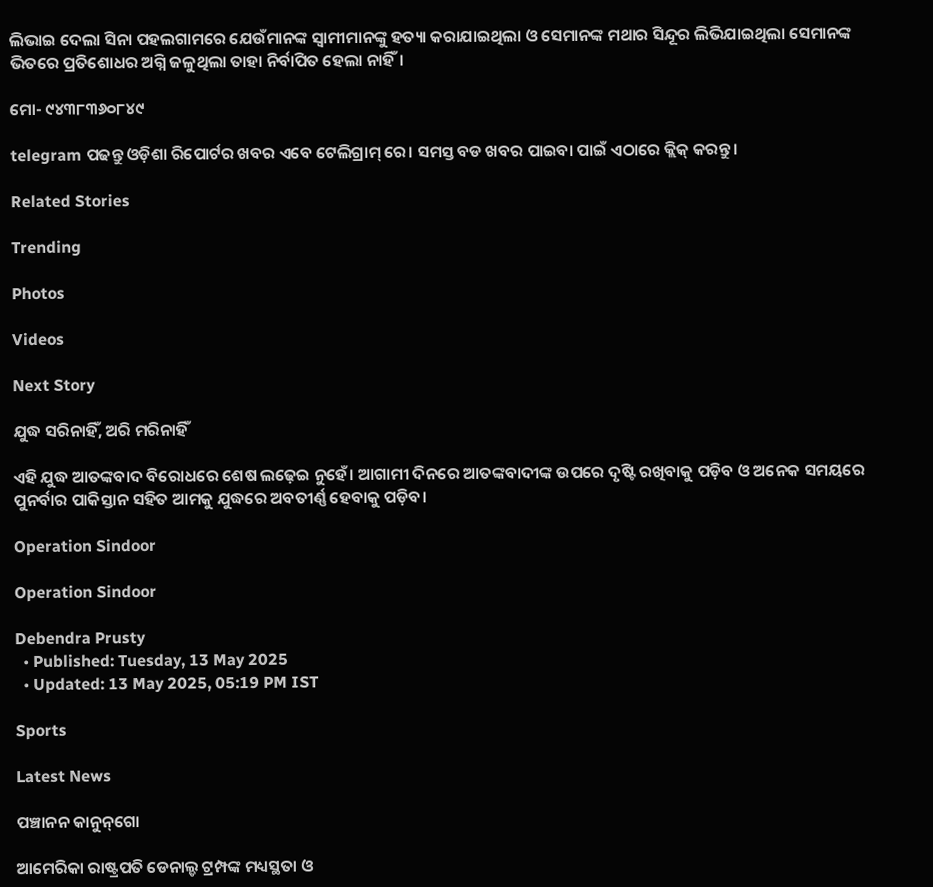ଲିଭାଇ ଦେଲା ସିନା ପହଲଗାମରେ ଯେଉଁମାନଙ୍କ ସ୍ୱାମୀମାନଙ୍କୁ ହତ୍ୟା କରାଯାଇଥିଲା ଓ ସେମାନଙ୍କ ମଥାର ସିନ୍ଦୂର ଲିଭିଯାଇଥିଲା ସେମାନଙ୍କ ଭିତରେ ପ୍ରତିଶୋଧର ଅଗ୍ନି ଜଳୁଥିଲା ତାହା ନିର୍ବାପିତ ହେଲା ନାହିଁ।

ମୋ- ୯୪୩୮୩୬୦୮୪୯

telegram ପଢନ୍ତୁ ଓଡ଼ିଶା ରିପୋର୍ଟର ଖବର ଏବେ ଟେଲିଗ୍ରାମ୍ ରେ। ସମସ୍ତ ବଡ ଖବର ପାଇବା ପାଇଁ ଏଠାରେ କ୍ଲିକ୍ କରନ୍ତୁ।

Related Stories

Trending

Photos

Videos

Next Story

ଯୁଦ୍ଧ ସରିନାହିଁ, ଅରି ମରିନାହିଁ

ଏହି ଯୁଦ୍ଧ ଆତଙ୍କବାଦ ବିରୋଧରେ ଶେଷ ଲଢ଼େଇ ନୁହେଁ। ଆଗାମୀ ଦିନରେ ଆତଙ୍କବାଦୀଙ୍କ ଉପରେ ଦୃଷ୍ଟି ରଖିବାକୁ ପଡ଼ିବ ଓ ଅନେକ ସମୟରେ ପୁନର୍ବାର ପାକିସ୍ତାନ ସହିତ ଆମକୁ ଯୁଦ୍ଧରେ ଅବତୀର୍ଣ୍ଣ ହେବାକୁ ପଡ଼ିବ।

Operation Sindoor

Operation Sindoor

Debendra Prusty
  • Published: Tuesday, 13 May 2025
  • Updated: 13 May 2025, 05:19 PM IST

Sports

Latest News

ପଞ୍ଚାନନ କାନୁନ୍‌ଗୋ

ଆମେରିକା ରାଷ୍ଟ୍ରପତି ଡେନାଲ୍ଡ ଟ୍ରମ୍ପଙ୍କ ମଧ୍ୟସ୍ଥତା ଓ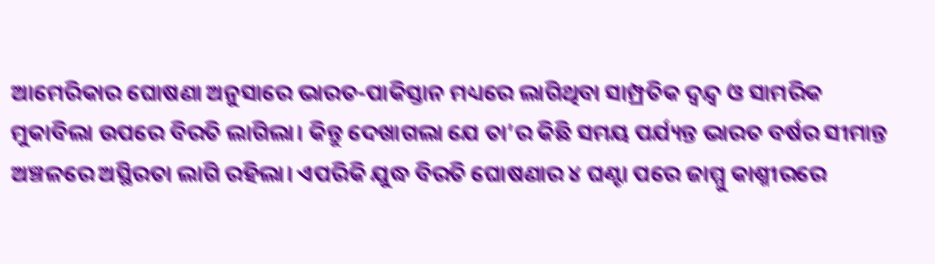ଆମେରିକାର ଘୋଷଣା ଅନୁସାରେ ଭାରତ-ପାକିସ୍ତାନ ମଧ୍ୟରେ ଲାଗିଥିବା ସାମ୍ପ୍ରତିକ ଦ୍ୱନ୍ଦ୍ୱ ଓ ସାମରିକ ମୁକାବିଲା ଉପରେ ବିରତି ଲାଗିଲା। କିନ୍ତୁ ଦେଖାଗଲା ଯେ ତା’ର କିଛି ସମୟ ପର୍ଯ୍ୟନ୍ତ ଭାରତ ବର୍ଷର ସୀମାନ୍ତ ଅଞ୍ଚଳରେ ଅସ୍ଥିରତା ଲାଗି ରହିଲା। ଏପରିକି ଯୁଦ୍ଧ ବିରତି ଘୋଷଣାର ୪ ଘଣ୍ଟା ପରେ ଜାମ୍ମୁ କାଶ୍ମୀରରେ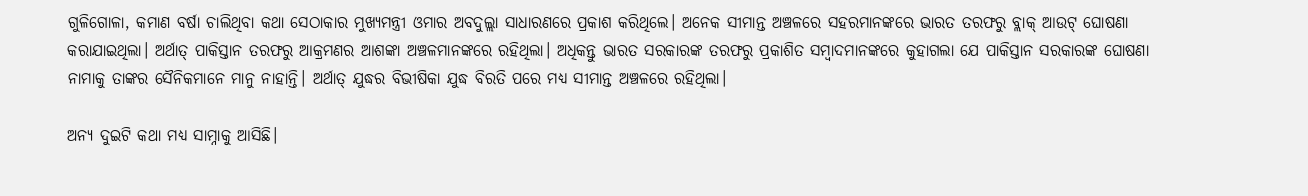ଗୁଳିଗୋଳା, କମାଣ ବର୍ଷା ଚାଲିଥିବା କଥା ସେଠାକାର ମୁଖ୍ୟମନ୍ତ୍ରୀ ଓମାର ଅବଦୁଲ୍ଲା ସାଧାରଣରେ ପ୍ରକାଶ କରିଥିଲେ। ଅନେକ ସୀମାନ୍ତ ଅଞ୍ଚଳରେ ସହରମାନଙ୍କରେ ଭାରତ ତରଫରୁ ବ୍ଲାକ୍‍ ଆଉଟ୍‍ ଘୋଷଣା କରାଯାଇଥିଲା। ଅର୍ଥାତ୍‍ ପାକିସ୍ତାନ ତରଫରୁ ଆକ୍ରମଣର ଆଶଙ୍କା ଅଞ୍ଚଳମାନଙ୍କରେ ରହିଥିଲା। ଅଧିକନ୍ତୁ ଭାରତ ସରକାରଙ୍କ ତରଫରୁ ପ୍ରକାଶିତ ସମ୍ବାଦମାନଙ୍କରେ କୁହାଗଲା ଯେ ପାକିସ୍ତାନ ସରକାରଙ୍କ ଘୋଷଣା ନାମାକୁ ତାଙ୍କର ସୈନିକମାନେ ମାନୁ ନାହାନ୍ତି। ଅର୍ଥାତ୍‍ ଯୁଦ୍ଧର ବିଭୀଷିକା ଯୁଦ୍ଧ ବିରତି ପରେ ମଧ୍ୟ ସୀମାନ୍ତ ଅଞ୍ଚଳରେ ରହିଥିଲା।

ଅନ୍ୟ ଦୁଇଟି କଥା ମଧ୍ୟ ସାମ୍ନାକୁ ଆସିଛି।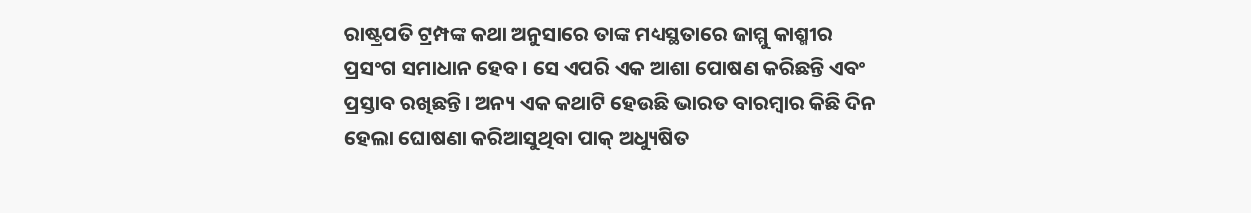ରାଷ୍ଟ୍ରପତି ଟ୍ରମ୍ପଙ୍କ କଥା ଅନୁସାରେ ତାଙ୍କ ମଧ୍ୟସ୍ଥତାରେ ଜାମ୍ମୁ କାଶ୍ମୀର ପ୍ରସଂଗ ସମାଧାନ ହେବ। ସେ ଏପରି ଏକ ଆଶା ପୋଷଣ କରିଛନ୍ତି ଏବଂ ପ୍ରସ୍ତାବ ରଖିଛନ୍ତି। ଅନ୍ୟ ଏକ କଥାଟି ହେଉଛି ଭାରତ ବାରମ୍ବାର କିଛି ଦିନ ହେଲା ଘୋଷଣା କରିଆସୁଥିବା ପାକ୍‍ ଅଧ୍ୟୁଷିତ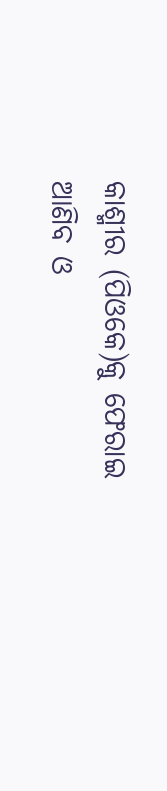କାଶ୍ମୀର (ପିଓକେ)କୁ ଫେରାଇ ଆଣିବ ଓ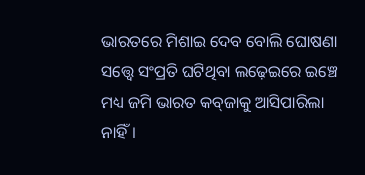ଭାରତରେ ମିଶାଇ ଦେବ ବୋଲି ଘୋଷଣା ସତ୍ତ୍ୱେ ସଂପ୍ରତି ଘଟିଥିବା ଲଢ଼େଇରେ ଇଞ୍ଚେ ମଧ୍ୟ ଜମି ଭାରତ କବ୍‍ଜାକୁ ଆସିପାରିଲା ନାହିଁ।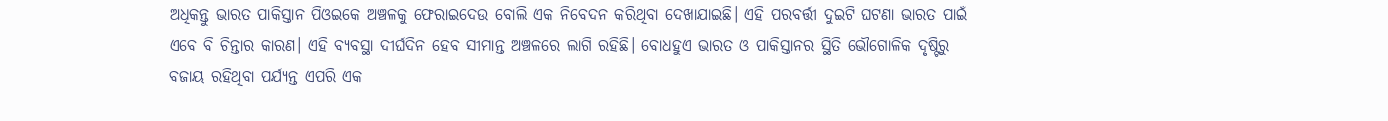ଅଧିକନ୍ତୁ ଭାରତ ପାକିସ୍ତାନ ପିଓଇକେ ଅଞ୍ଚଳକୁ ଫେରାଇଦେଉ ବୋଲି ଏକ ନିବେଦନ କରିଥିବା ଦେଖାଯାଇଛି। ଏହି ପରବର୍ତ୍ତୀ ଦୁଇଟି ଘଟଣା ଭାରତ ପାଇଁ ଏବେ ବି ଚିନ୍ତାର କାରଣ। ଏହି ବ୍ୟବସ୍ଥା ଦୀର୍ଘଦିନ ହେବ ସୀମାନ୍ତ ଅଞ୍ଚଳରେ ଲାଗି ରହିଛି। ବୋଧହୁଏ ଭାରତ ଓ ପାକିସ୍ତାନର ସ୍ଥିତି ଭୌଗୋଳିକ ଦୃଷ୍ଟିରୁ ବଜାୟ ରହିଥିବା ପର୍ଯ୍ୟନ୍ତ ଏପରି ଏକ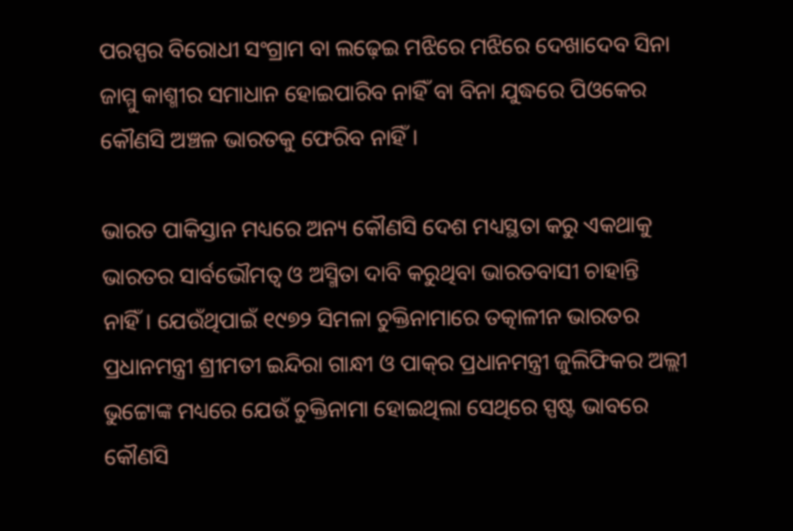ପରସ୍ପର ବିରୋଧୀ ସଂଗ୍ରାମ ବା ଲଢ଼େଇ ମଝିରେ ମଝିରେ ଦେଖାଦେବ ସିନା ଜାମ୍ମୁ କାଶ୍ମୀର ସମାଧାନ ହୋଇପାରିବ ନାହିଁ ବା ବିନା ଯୁଦ୍ଧରେ ପିଓକେର କୌଣସି ଅଞ୍ଚଳ ଭାରତକୁ ଫେରିବ ନାହିଁ।

ଭାରତ ପାକିସ୍ତାନ ମଧ୍ୟରେ ଅନ୍ୟ କୌଣସି ଦେଶ ମଧ୍ୟସ୍ଥତା କରୁ ଏକଥାକୁ ଭାରତର ସାର୍ବଭୌମତ୍ୱ ଓ ଅସ୍ମିତା ଦାବି କରୁଥିବା ଭାରତବାସୀ ଚାହାନ୍ତି ନାହିଁ। ଯେଉଁଥିପାଇଁ ୧୯୭୨ ସିମଳା ଚୁକ୍ତିନାମାରେ ତତ୍କାଳୀନ ଭାରତର ପ୍ରଧାନମନ୍ତ୍ରୀ ଶ୍ରୀମତୀ ଇନ୍ଦିରା ଗାନ୍ଧୀ ଓ ପାକ୍‍ର ପ୍ରଧାନମନ୍ତ୍ରୀ ଜୁଲିଫିକର ଅଲ୍ଲୀ ଭୁଟ୍ଟୋଙ୍କ ମଧ୍ୟରେ ଯେଉଁ ଚୁକ୍ତିନାମା ହୋଇଥିଲା ସେଥିରେ ସ୍ପଷ୍ଟ ଭାବରେ କୌଣସି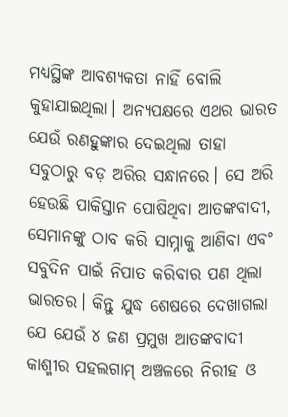ମଧ୍ୟସ୍ଥିଙ୍କ ଆବଶ୍ୟକତା ନାହିଁ ବୋଲି କୁହାଯାଇଥିଲା। ଅନ୍ୟପକ୍ଷରେ ଏଥର ଭାରତ ଯେଉଁ ରଣହୁଙ୍କାର ଦେଇଥିଲା ତାହା ସବୁଠାରୁ ବଡ଼ ଅରିର ସନ୍ଧାନରେ। ସେ ଅରି ହେଉଛି ପାକିସ୍ତାନ ପୋଷିଥିବା ଆତଙ୍କବାଦୀ, ସେମାନଙ୍କୁ ଠାବ କରି ସାମ୍ନାକୁ ଆଣିବା ଏବଂ ସବୁଦିନ ପାଇଁ ନିପାତ କରିବାର ପଣ ଥିଲା ଭାରତର। କିନ୍ତୁ ଯୁଦ୍ଧ ଶେଷରେ ଦେଖାଗଲା ଯେ ଯେଉଁ ୪ ଜଣ ପ୍ରମୁଖ ଆତଙ୍କବାଦୀ କାଶ୍ମୀର ପହଲଗାମ୍‍ ଅଞ୍ଚଳରେ ନିରୀହ ଓ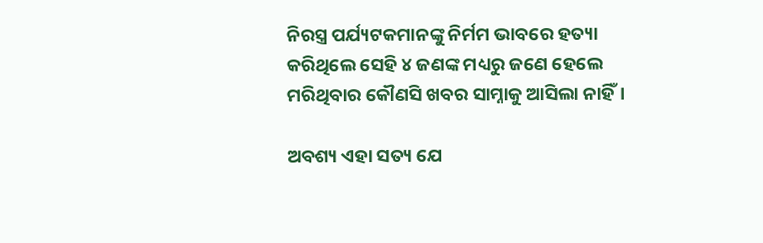ନିରସ୍ତ୍ର ପର୍ଯ୍ୟଟକମାନଙ୍କୁ ନିର୍ମମ ଭାବରେ ହତ୍ୟା କରିଥିଲେ ସେହି ୪ ଜଣଙ୍କ ମଧ୍ୟରୁ ଜଣେ ହେଲେ ମରିଥିବାର କୌଣସି ଖବର ସାମ୍ନାକୁ ଆସିଲା ନାହିଁ।

ଅବଶ୍ୟ ଏହା ସତ୍ୟ ଯେ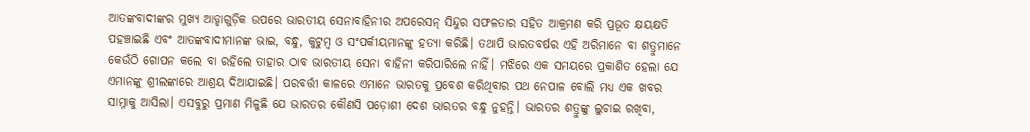ଆତଙ୍କବାଦୀଙ୍କର ମୁଖ୍ୟ ଆଡ୍ଡାଗୁଡ଼ିକ ଉପରେ ଭାରତୀୟ ସେନାବାହିନୀର ଅପରେସନ୍‍ ସିନ୍ଦୁର ସଫଳତାର ସହିତ ଆକ୍ରମଣ କରି ପ୍ରଭୂତ କ୍ଷୟକ୍ଷତି ପହଞ୍ଚାଇଛି ଏବଂ ଆତଙ୍କବାଦୀମାନଙ୍କ ଭାଇ, ବନ୍ଧୁ, କୁଟୁମ୍ବ ଓ ସଂପର୍କୀୟମାନଙ୍କୁ ହତ୍ୟା କରିଛି। ତଥାପି ଭାରତବର୍ଷର ଏହି ଅରିମାନେ ବା ଶତ୍ରୁମାନେ କେଉଁଠି ଗୋପନ କଲେ ବା ରହିଲେ ତାହାର ଠାବ ଭାରତୀୟ ସେନା ବାହିନୀ କରିପାରିଲେ ନାହିଁ। ମଝିରେ ଏକ ସମୟରେ ପ୍ରକାଶିତ ହେଲା ଯେ ଏମାନଙ୍କୁ ଶ୍ରୀଲଙ୍କାରେ ଆଶ୍ରୟ ଦିଆଯାଇଛି। ପରବର୍ତ୍ତୀ କାଳରେ ଏମାନେ ଭାରତକୁ ପ୍ରବେଶ କରିଥିବାର ପଥ ନେପାଳ ବୋଲି ମଧ୍ୟ ଏକ ଖବର ସାମ୍ନାକୁ ଆସିଲା। ଏସବୁରୁ ପ୍ରମାଣ ମିଳୁଛି ଯେ ଭାରତର କୌଣସି ପଡ଼ୋଶୀ ଦେଶ ଭାରତର ବନ୍ଧୁ ନୁହନ୍ତି। ଭାରତର ଶତ୍ରୁଙ୍କୁ ଲୁଚାଇ ରଖିବା,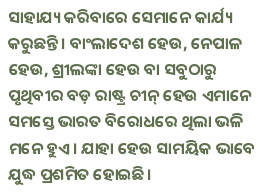ସାହାଯ୍ୟ କରିବାରେ ସେମାନେ କାର୍ଯ୍ୟ କରୁଛନ୍ତି। ବାଂଲାଦେଶ ହେଉ, ନେପାଳ ହେଉ, ଶ୍ରୀଲଙ୍କା ହେଉ ବା ସବୁଠାରୁ ପୃଥିବୀର ବଡ଼ ରାଷ୍ଟ୍ର ଚୀନ୍‍ ହେଉ ଏମାନେ ସମସ୍ତେ ଭାରତ ବିରୋଧରେ ଥିଲା ଭଳି ମନେ ହୁଏ। ଯାହା ହେଉ ସାମୟିକ ଭାବେ ଯୁଦ୍ଧ ପ୍ରଶମିତ ହୋଇଛି।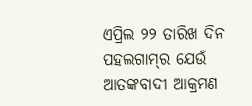ଏପ୍ରିଲ ୨୨ ତାରିଖ ଦିନ ପହଲଗାମ୍‍ର ଯେଉଁ ଆତଙ୍କବାଦୀ ଆକ୍ରମଣ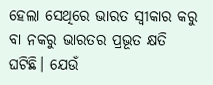ହେଲା ସେଥିରେ ଭାରତ ସ୍ୱୀକାର କରୁ ବା ନକରୁ ଭାରତର ପ୍ରଭୂତ କ୍ଷତି ଘଟିଛି। ଯେଉଁ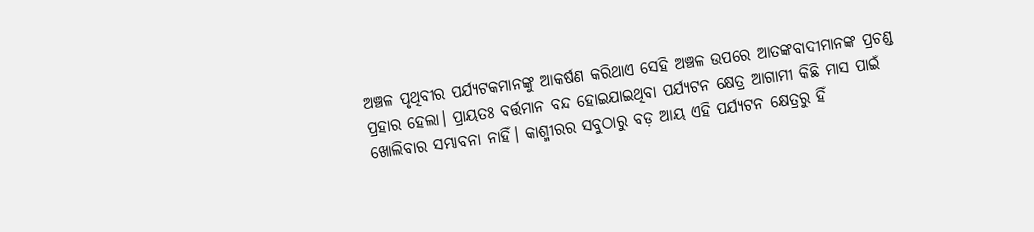ଅଞ୍ଚଳ ପୃଥିବୀର ପର୍ଯ୍ୟଟକମାନଙ୍କୁ ଆକର୍ଷଣ କରିଥାଏ ସେହି ଅଞ୍ଚଳ ଉପରେ ଆତଙ୍କବାଦୀମାନଙ୍କ ପ୍ରଚଣ୍ଡ ପ୍ରହାର ହେଲା। ପ୍ରାୟତଃ ବର୍ତ୍ତମାନ ବନ୍ଦ ହୋଇଯାଇଥିବା ପର୍ଯ୍ୟଟନ କ୍ଷେତ୍ର ଆଗାମୀ କିଛି ମାସ ପାଇଁ ଖୋଲିବାର ସମ୍ଭାବନା ନାହିଁ। କାଶ୍ମୀରର ସବୁଠାରୁ ବଡ଼ ଆୟ ଏହି ପର୍ଯ୍ୟଟନ କ୍ଷେତ୍ରରୁ ହିଁ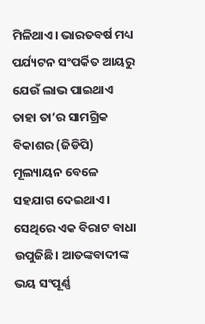ମିଳିଥାଏ। ଭାରତବର୍ଷ ମଧ୍ୟ ପର୍ଯ୍ୟଟନ ସଂପର୍କିତ ଆୟରୁ ଯେଉଁ ଲାଭ ପାଇଥାଏ ତାହା ତା’ର ସାମଗ୍ରିକ ବିକାଶର (ଜିଡିପି) ମୂଲ୍ୟାୟନ ବେଳେ ସହଯାଗ ଦେଇଥାଏ। ସେଥିରେ ଏକ ବିରାଟ ବାଧା ଉପୁଜିଛି। ଆତଙ୍କବାଦୀଙ୍କ ଭୟ ସଂପୂର୍ଣ୍ଣ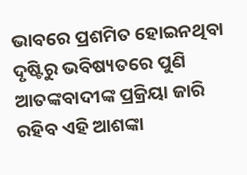ଭାବରେ ପ୍ରଶମିତ ହୋଇନଥିବା ଦୃଷ୍ଟିରୁ ଭବିଷ୍ୟତରେ ପୁଣି ଆତଙ୍କବାଦୀଙ୍କ ପ୍ରକ୍ରିୟା ଜାରି ରହିବ ଏହି ଆଶଙ୍କା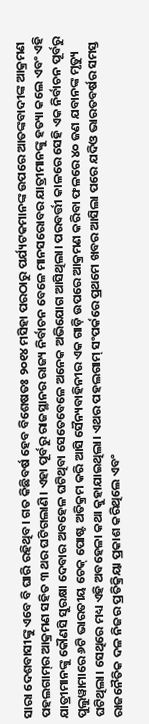ସାରା ଦେଶବାସୀଙ୍କୁ ଏବେ ବି ଘାରି ରହିଥିବ। ଗତ କିଛିବର୍ଷ ହେବ ବିଶେଷତଃ ୨୦୧୪ ମସିହା ପରଠାରୁ ପର୍ଯ୍ୟଟକମାନଙ୍କ ଉପରେ ଆତଙ୍କବାଦୀଙ୍କ ଆକ୍ରମଣ ପହଲଗାମ୍‍ର ଆକ୍ରମଣ ସହିତ ୩ ଥର ଘଟିଗଲାଣି। ଏହା ପୂର୍ବରୁ ରାଜସ୍ଥାନର ରାଜ୍ୟ ନିର୍ବାଚନ ବେଳେ ମାନସରୋବର ଯାତ୍ରୀମାନଙ୍କୁ ହତ୍ୟା କଲେ ଏବଂ ଏହି ଯାତ୍ରୀମାନଙ୍କୁ କୌଣସି ସୁରକ୍ଷା ଦେବାର ଅବହେଳ ଘଟିଥିବା ସେତେବେଳେ ଅନେକ ଅଭିଯୋଗ ଆସିଥିଲା। ପରବର୍ତ୍ତୀ କାଳରେ ସେହି ଏକ ନିର୍ବାଚନ ପୂର୍ବରୁ ପୁଲୁୱାମାରେ ୬ଟି ଭାରତୀୟ ଚେକ୍‌ ପୋଷ୍ଟ ଅତିକ୍ରମ କରି ଆସି ସୈନ୍ୟବାହିନୀର ଏକ ଗାଡ଼ି ଉପରେ ଆକ୍ରମଣ କରିବା ଫଳରେ ୪୦ ଜଣ ଯବାନଙ୍କ ମୃତ୍ୟୁ ଘଟିଥିଲା। ସେଥିରେ ମଧ୍ୟ ଏହି ଅବହେଳା କଥା କୁହାଯାଇଥିଲା। ଏଥର ପହଲଗାମ୍‍ ସଂପର୍କରେ ପ୍ରଥମେ ଖବର ଆସିଲା ପରେ ଯଦିଓ ଭାରତବର୍ଷର ସମସ୍ତ ରାଜନୈତିକ ଦଳ ନିଜର ପ୍ରତିକ୍ରିୟା ପ୍ରକାଶ କରିଥିଲେ ଏବଂ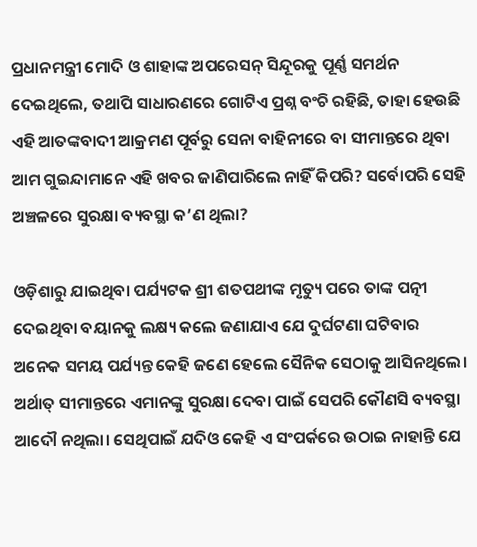ପ୍ରଧାନମନ୍ତ୍ରୀ ମୋଦି ଓ ଶାହାଙ୍କ ଅପରେସନ୍‍ ସିନ୍ଦୂରକୁ ପୂର୍ଣ୍ଣ ସମର୍ଥନ ଦେଇଥିଲେ, ତଥାପି ସାଧାରଣରେ ଗୋଟିଏ ପ୍ରଶ୍ନ ବଂଚି ରହିଛି, ତାହା ହେଉଛି ଏହି ଆତଙ୍କବାଦୀ ଆକ୍ରମଣ ପୂର୍ବରୁ ସେନା ବାହିନୀରେ ବା ସୀମାନ୍ତରେ ଥିବା ଆମ ଗୁଇନ୍ଦାମାନେ ଏହି ଖବର ଜାଣିପାରିଲେ ନାହିଁ କିପରି? ସର୍ବୋପରି ସେହି ଅଞ୍ଚଳରେ ସୁରକ୍ଷା ବ୍ୟବସ୍ଥା କ’ଣ ଥିଲା?

ଓଡ଼ିଶାରୁ ଯାଇଥିବା ପର୍ଯ୍ୟଟକ ଶ୍ରୀ ଶତପଥୀଙ୍କ ମୃତ୍ୟୁ ପରେ ତାଙ୍କ ପତ୍ନୀ ଦେଇଥିବା ବୟାନକୁ ଲକ୍ଷ୍ୟ କଲେ ଜଣାଯାଏ ଯେ ଦୁର୍ଘଟଣା ଘଟିବାର ଅନେକ ସମୟ ପର୍ଯ୍ୟନ୍ତ କେହି ଜଣେ ହେଲେ ସୈନିକ ସେଠାକୁ ଆସିନଥିଲେ। ଅର୍ଥାତ୍‍ ସୀମାନ୍ତରେ ଏମାନଙ୍କୁ ସୁରକ୍ଷା ଦେବା ପାଇଁ ସେପରି କୌଣସି ବ୍ୟବସ୍ଥା ଆଦୌ ନଥିଲା। ସେଥିପାଇଁ ଯଦିଓ କେହି ଏ ସଂପର୍କରେ ଉଠାଇ ନାହାନ୍ତି ଯେ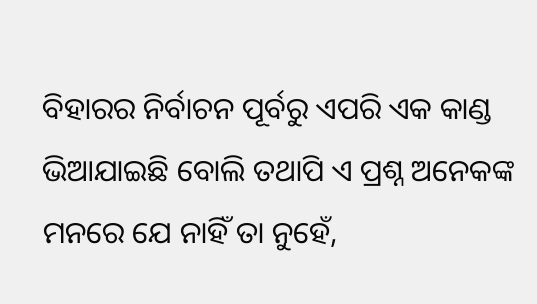ବିହାରର ନିର୍ବାଚନ ପୂର୍ବରୁ ଏପରି ଏକ କାଣ୍ଡ ଭିଆଯାଇଛି ବୋଲି ତଥାପି ଏ ପ୍ରଶ୍ନ ଅନେକଙ୍କ ମନରେ ଯେ ନାହିଁ ତା ନୁହେଁ,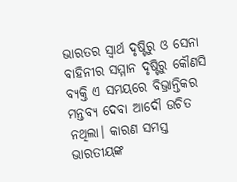ଭାରତର ସ୍ୱାର୍ଥ ଦୃଷ୍ଟିରୁ ଓ ସେନା ବାହିନୀର ସମ୍ମାନ ଦୃଷ୍ଟିରୁ କୌଣସି ବ୍ୟକ୍ତି ଏ ସମୟରେ ବିଭ୍ରାନ୍ତିକର ମନ୍ତବ୍ୟ ଦେବା ଆଦୌ ଉଚିତ ନଥିଲା। କାରଣ ସମସ୍ତ ଭାରତୀୟଙ୍କ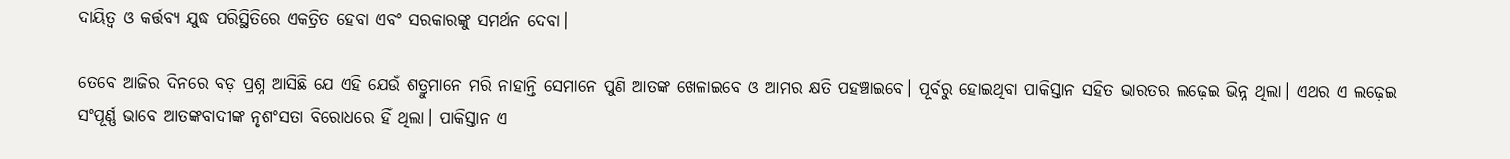ଦାୟିତ୍ୱ ଓ କର୍ତ୍ତବ୍ୟ ଯୁଦ୍ଧ ପରିସ୍ଥିତିରେ ଏକତ୍ରିତ ହେବା ଏବଂ ସରକାରଙ୍କୁ ସମର୍ଥନ ଦେବା।

ତେବେ ଆଜିର ଦିନରେ ବଡ଼ ପ୍ରଶ୍ନ ଆସିଛି ଯେ ଏହି ଯେଉଁ ଶତ୍ରୁମାନେ ମରି ନାହାନ୍ତି ସେମାନେ ପୁଣି ଆତଙ୍କ ଖେଳାଇବେ ଓ ଆମର କ୍ଷତି ପହଞ୍ଚାଇବେ। ପୂର୍ବରୁ ହୋଇଥିବା ପାକିସ୍ତାନ ସହିତ ଭାରତର ଲଢ଼େଇ ଭିନ୍ନ ଥିଲା। ଏଥର ଏ ଲଢ଼େଇ ସଂପୂର୍ଣ୍ଣ ଭାବେ ଆତଙ୍କବାଦୀଙ୍କ ନୃଶଂସତା ବିରୋଧରେ ହିଁ ଥିଲା। ପାକିସ୍ତାନ ଏ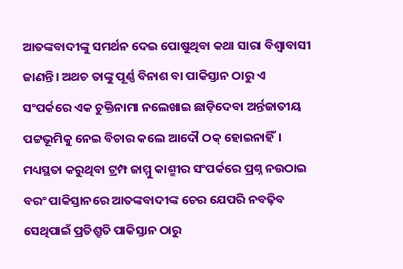ଆତଙ୍କବାଦୀଙ୍କୁ ସମର୍ଥନ ଦେଇ ପୋଷୁଥିବା କଥା ସାରା ବିଶ୍ୱାବାସୀ ଜାଣନ୍ତି। ଅଥଚ ତାଙ୍କୁ ପୂର୍ଣ୍ଣ ବିନାଶ ବା ପାକିସ୍ତାନ ଠାରୁ ଏ ସଂପର୍କରେ ଏକ ଚୁକ୍ତିନାମା ନଲେଖାଇ ଛାଡ଼ିଦେବା ଅର୍ନ୍ତଜାତୀୟ ପଟ୍ଟଭୂମିକୁ ନେଇ ବିଚାର କଲେ ଆଦୌ ଠକ୍‍ ହୋଇନାହିଁ। ମଧ୍ୟସ୍ଥତା କରୁଥିବା ଟ୍ରମ୍ପ ଜାମ୍ମୁ କାଶ୍ମୀର ସଂପର୍କରେ ପ୍ରଶ୍ନ ନଉଠାଇ ବରଂ ପାକିସ୍ତାନରେ ଆତଙ୍କବାଦୀଙ୍କ ଚେର ଯେପରି ନବଢ଼ିବ ସେଥିପାଇଁ ପ୍ରତିଶ୍ରୁତି ପାକିସ୍ତାନ ଠାରୁ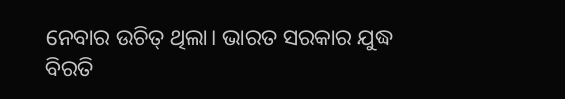ନେବାର ଉଚିତ୍‍ ଥିଲା। ଭାରତ ସରକାର ଯୁଦ୍ଧ ବିରତି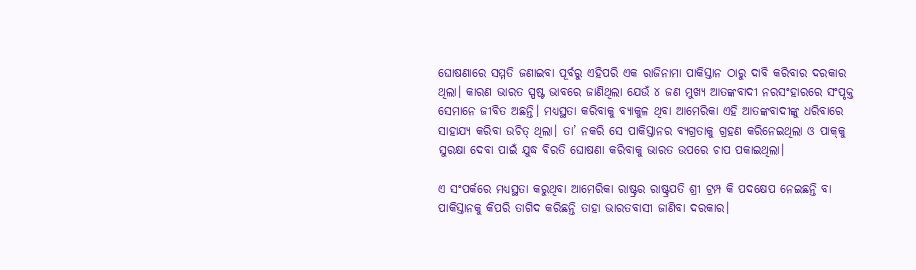ଘୋଷଣାରେ ସମ୍ମତି ଜଣାଇବା ପୂର୍ବରୁ ଏହିପରି ଏକ ରାଜିନାମା ପାକିସ୍ତାନ ଠାରୁ ଦାବି କରିବାର ଦରକାର ଥିଲା। କାରଣ ଭାରତ ସ୍ପଷ୍ଟ ଭାବରେ ଜାଣିଥିଲା ଯେଉଁ ୪ ଜଣ ମୁଖ୍ୟ ଆତଙ୍କବାଦୀ ନରସଂହାରରେ ସଂପୃକ୍ତ ସେମାନେ ଜୀବିତ ଅଛନ୍ତି। ମଧ୍ୟସ୍ଥତା କରିବାକୁ ବ୍ୟାକୁଳ ଥିବା ଆମେରିକା ଏହି ଆତଙ୍କବାଦୀଙ୍କୁ ଧରିବାରେ ସାହାଯ୍ୟ କରିବା ଉଚିତ୍‍ ଥିଲା। ତା’ ନକରି ସେ ପାକିସ୍ତାନର ବ୍ୟଗ୍ରତାକୁ ଗ୍ରହଣ କରିନେଇଥିଲା ଓ ପାକ୍‍କୁ ସୁରକ୍ଷା ଦେବା ପାଇଁ ଯୁଦ୍ଧ ବିରତି ଘୋଷଣା କରିବାକୁ ଭାରତ ଉପରେ ଚାପ ପକାଇଥିଲା।

ଏ ସଂପର୍କରେ ମଧ୍ୟସ୍ଥତା କରୁଥିବା ଆମେରିକା ରାଷ୍ଟ୍ରର ରାଷ୍ଟ୍ରପତି ଶ୍ରୀ ଟ୍ରମ୍ପ କି ପଦକ୍ଷେପ ନେଇଛନ୍ତି ବା ପାକିସ୍ତାନକୁ କିପରି ତାଗିଦ କରିଛନ୍ତି ତାହା ଭାରତବାସୀ ଜାଣିବା ଦରକାର।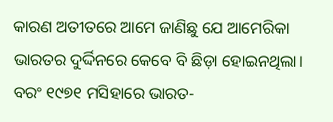କାରଣ ଅତୀତରେ ଆମେ ଜାଣିଛୁ ଯେ ଆମେରିକା ଭାରତର ଦୁର୍ଦ୍ଦିନରେ କେବେ ବି ଛିଡ଼ା ହୋଇନଥିଲା। ବରଂ ୧୯୭୧ ମସିହାରେ ଭାରତ-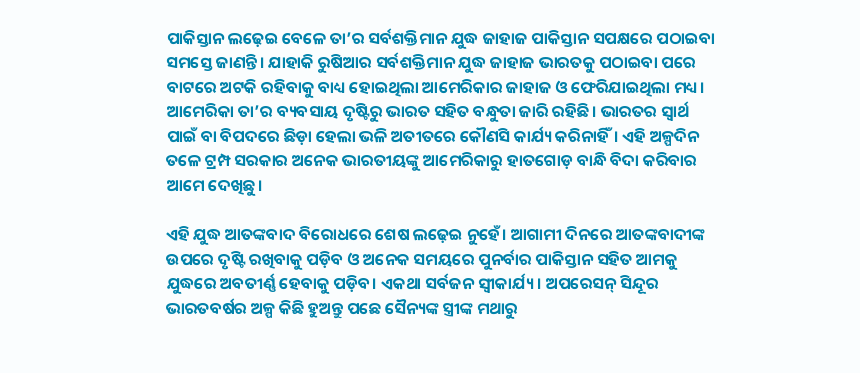ପାକିସ୍ତାନ ଲଢ଼େଇ ବେଳେ ତା’ର ସର୍ବଶକ୍ତିମାନ ଯୁଦ୍ଧ ଜାହାଜ ପାକିସ୍ତାନ ସପକ୍ଷରେ ପଠାଇବା ସମସ୍ତେ ଜାଣନ୍ତି। ଯାହାକି ରୁଷିଆର ସର୍ବଶକ୍ତିମାନ ଯୁଦ୍ଧ ଜାହାଜ ଭାରତକୁ ପଠାଇବା ପରେ ବାଟରେ ଅଟକି ରହିବାକୁ ବାଧ୍ୟ ହୋଇଥିଲା ଆମେରିକାର ଜାହାଜ ଓ ଫେରିଯାଇଥିଲା ମଧ୍ୟ। ଆମେରିକା ତା’ର ବ୍ୟବସାୟ ଦୃଷ୍ଟିରୁ ଭାରତ ସହିତ ବନ୍ଧୁତା ଜାରି ରହିଛି। ଭାରତର ସ୍ୱାର୍ଥ ପାଇଁ ବା ବିପଦରେ ଛିଡ଼ା ହେଲା ଭଳି ଅତୀତରେ କୌଣସି କାର୍ଯ୍ୟ କରିନାହିଁ। ଏହି ଅଳ୍ପଦିନ ତଳେ ଟ୍ରମ୍ପ ସରକାର ଅନେକ ଭାରତୀୟଙ୍କୁ ଆମେରିକାରୁ ହାତଗୋଡ଼ ବାନ୍ଧି ବିଦା କରିବାର ଆମେ ଦେଖିଛୁ।

ଏହି ଯୁଦ୍ଧ ଆତଙ୍କବାଦ ବିରୋଧରେ ଶେଷ ଲଢ଼େଇ ନୁହେଁ। ଆଗାମୀ ଦିନରେ ଆତଙ୍କବାଦୀଙ୍କ ଉପରେ ଦୃଷ୍ଟି ରଖିବାକୁ ପଡ଼ିବ ଓ ଅନେକ ସମୟରେ ପୁନର୍ବାର ପାକିସ୍ତାନ ସହିତ ଆମକୁ ଯୁଦ୍ଧରେ ଅବତୀର୍ଣ୍ଣ ହେବାକୁ ପଡ଼ିବ। ଏକଥା ସର୍ବଜନ ସ୍ୱୀକାର୍ଯ୍ୟ। ଅପରେସନ୍‍ ସିନ୍ଦୂର ଭାରତବର୍ଷର ଅଳ୍ପ କିଛି ହୁଅନ୍ତୁ ପଛେ ସୈନ୍ୟଙ୍କ ସ୍ତ୍ରୀଙ୍କ ମଥାରୁ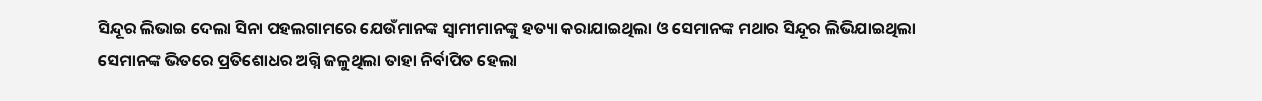ସିନ୍ଦୂର ଲିଭାଇ ଦେଲା ସିନା ପହଲଗାମରେ ଯେଉଁମାନଙ୍କ ସ୍ୱାମୀମାନଙ୍କୁ ହତ୍ୟା କରାଯାଇଥିଲା ଓ ସେମାନଙ୍କ ମଥାର ସିନ୍ଦୂର ଲିଭିଯାଇଥିଲା ସେମାନଙ୍କ ଭିତରେ ପ୍ରତିଶୋଧର ଅଗ୍ନି ଜଳୁଥିଲା ତାହା ନିର୍ବାପିତ ହେଲା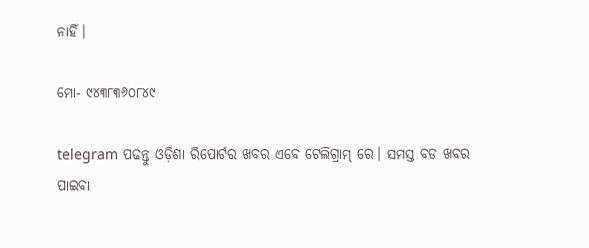ନାହିଁ।

ମୋ- ୯୪୩୮୩୬୦୮୪୯

telegram ପଢନ୍ତୁ ଓଡ଼ିଶା ରିପୋର୍ଟର ଖବର ଏବେ ଟେଲିଗ୍ରାମ୍ ରେ। ସମସ୍ତ ବଡ ଖବର ପାଇବା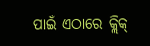ପାଇଁ ଏଠାରେ କ୍ଲିକ୍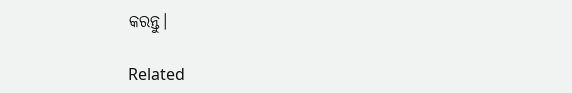କରନ୍ତୁ।

Related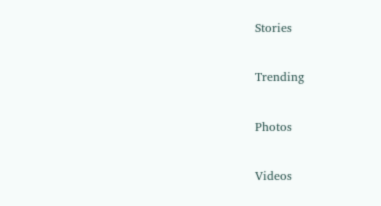Stories

Trending

Photos

Videos